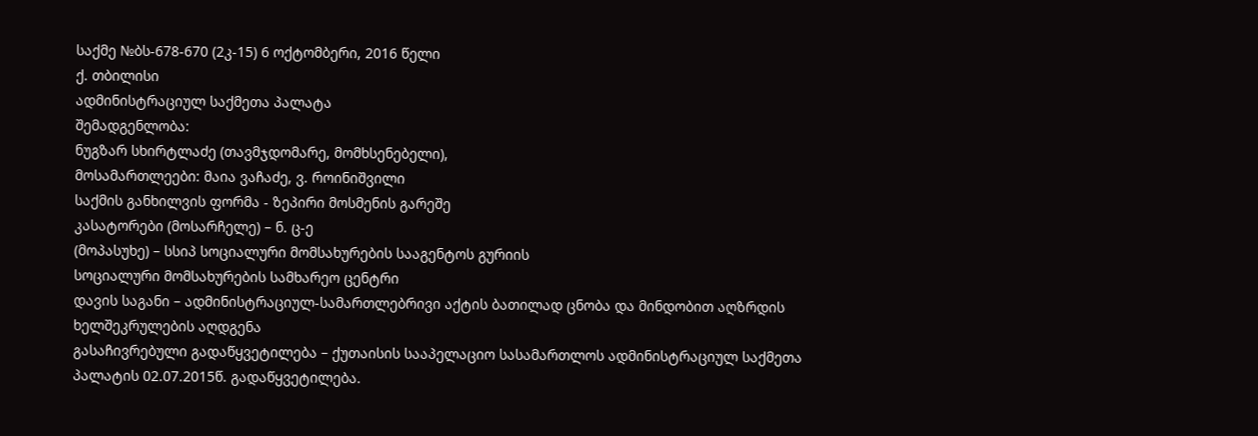საქმე №ბს-678-670 (2კ-15) 6 ოქტომბერი, 2016 წელი
ქ. თბილისი
ადმინისტრაციულ საქმეთა პალატა
შემადგენლობა:
ნუგზარ სხირტლაძე (თავმჯდომარე, მომხსენებელი),
მოსამართლეები: მაია ვაჩაძე, ვ. როინიშვილი
საქმის განხილვის ფორმა - ზეპირი მოსმენის გარეშე
კასატორები (მოსარჩელე) – ნ. ც-ე
(მოპასუხე) – სსიპ სოციალური მომსახურების სააგენტოს გურიის
სოციალური მომსახურების სამხარეო ცენტრი
დავის საგანი – ადმინისტრაციულ-სამართლებრივი აქტის ბათილად ცნობა და მინდობით აღზრდის ხელშეკრულების აღდგენა
გასაჩივრებული გადაწყვეტილება – ქუთაისის სააპელაციო სასამართლოს ადმინისტრაციულ საქმეთა პალატის 02.07.2015წ. გადაწყვეტილება.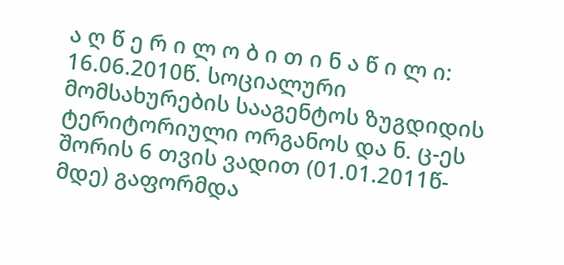ა ღ წ ე რ ი ლ ო ბ ი თ ი ნ ა წ ი ლ ი:
16.06.2010წ. სოციალური მომსახურების სააგენტოს ზუგდიდის ტერიტორიული ორგანოს და ნ. ც-ეს შორის 6 თვის ვადით (01.01.2011წ-მდე) გაფორმდა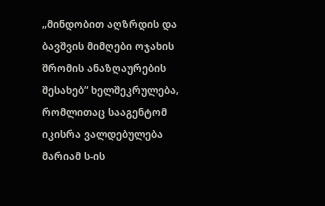„მინდობით აღზრდის და ბავშვის მიმღები ოჯახის შრომის ანაზღაურების შესახებ“ ხელშეკრულება, რომლითაც სააგენტომ იკისრა ვალდებულება მარიამ ს-ის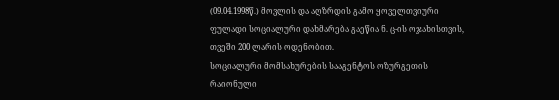(09.04.1998წ.) მოვლის და აღზრდის გამო ყოველთვიური ფულადი სოციალური დახმარება გაეწია ნ. ც-ის ოჯახისთვის, თვეში 200 ლარის ოდენობით.
სოციალური მომსახურების სააგენტოს ოზურგეთის რაიონული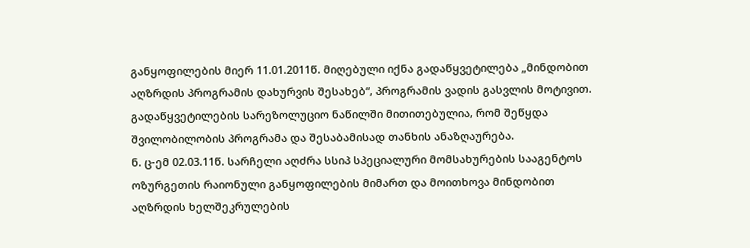განყოფილების მიერ 11.01.2011წ. მიღებული იქნა გადაწყვეტილება „მინდობით აღზრდის პროგრამის დახურვის შესახებ“, პროგრამის ვადის გასვლის მოტივით. გადაწყვეტილების სარეზოლუციო ნაწილში მითითებულია, რომ შეწყდა შვილობილობის პროგრამა და შესაბამისად თანხის ანაზღაურება.
ნ. ც-ემ 02.03.11წ. სარჩელი აღძრა სსიპ სპეციალური მომსახურების სააგენტოს ოზურგეთის რაიონული განყოფილების მიმართ და მოითხოვა მინდობით აღზრდის ხელშეკრულების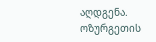აღდგენა.
ოზურგეთის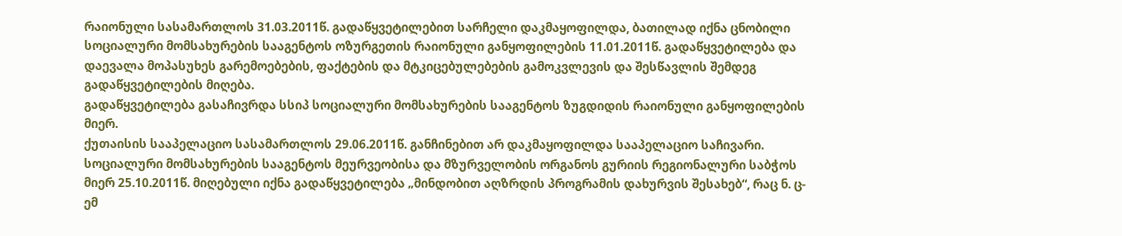რაიონული სასამართლოს 31.03.2011წ. გადაწყვეტილებით სარჩელი დაკმაყოფილდა, ბათილად იქნა ცნობილი სოციალური მომსახურების სააგენტოს ოზურგეთის რაიონული განყოფილების 11.01.2011წ. გადაწყვეტილება და დაევალა მოპასუხეს გარემოებების, ფაქტების და მტკიცებულებების გამოკვლევის და შესწავლის შემდეგ გადაწყვეტილების მიღება.
გადაწყვეტილება გასაჩივრდა სსიპ სოციალური მომსახურების სააგენტოს ზუგდიდის რაიონული განყოფილების მიერ.
ქუთაისის სააპელაციო სასამართლოს 29.06.2011წ. განჩინებით არ დაკმაყოფილდა სააპელაციო საჩივარი.
სოციალური მომსახურების სააგენტოს მეურვეობისა და მზურველობის ორგანოს გურიის რეგიონალური საბჭოს მიერ 25.10.2011წ. მიღებული იქნა გადაწყვეტილება „მინდობით აღზრდის პროგრამის დახურვის შესახებ“, რაც ნ. ც-ემ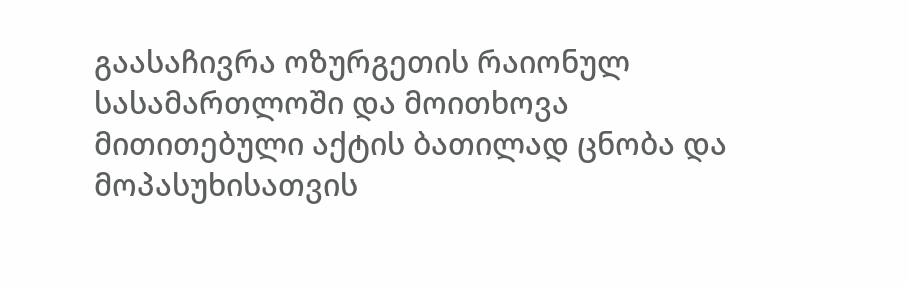გაასაჩივრა ოზურგეთის რაიონულ სასამართლოში და მოითხოვა მითითებული აქტის ბათილად ცნობა და მოპასუხისათვის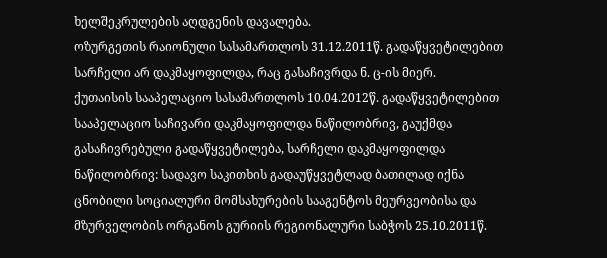ხელშეკრულების აღდგენის დავალება.
ოზურგეთის რაიონული სასამართლოს 31.12.2011წ. გადაწყვეტილებით სარჩელი არ დაკმაყოფილდა, რაც გასაჩივრდა ნ. ც-ის მიერ.
ქუთაისის სააპელაციო სასამართლოს 10.04.2012წ. გადაწყვეტილებით სააპელაციო საჩივარი დაკმაყოფილდა ნაწილობრივ, გაუქმდა გასაჩივრებული გადაწყვეტილება, სარჩელი დაკმაყოფილდა ნაწილობრივ: სადავო საკითხის გადაუწყვეტლად ბათილად იქნა ცნობილი სოციალური მომსახურების სააგენტოს მეურვეობისა და მზურველობის ორგანოს გურიის რეგიონალური საბჭოს 25.10.2011წ.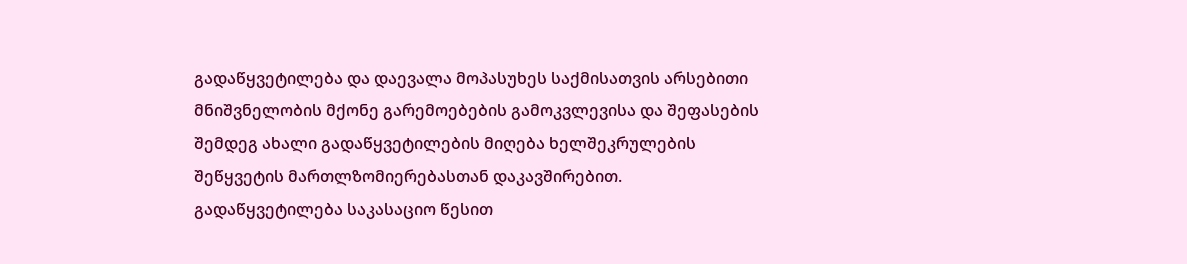გადაწყვეტილება და დაევალა მოპასუხეს საქმისათვის არსებითი მნიშვნელობის მქონე გარემოებების გამოკვლევისა და შეფასების შემდეგ ახალი გადაწყვეტილების მიღება ხელშეკრულების შეწყვეტის მართლზომიერებასთან დაკავშირებით.
გადაწყვეტილება საკასაციო წესით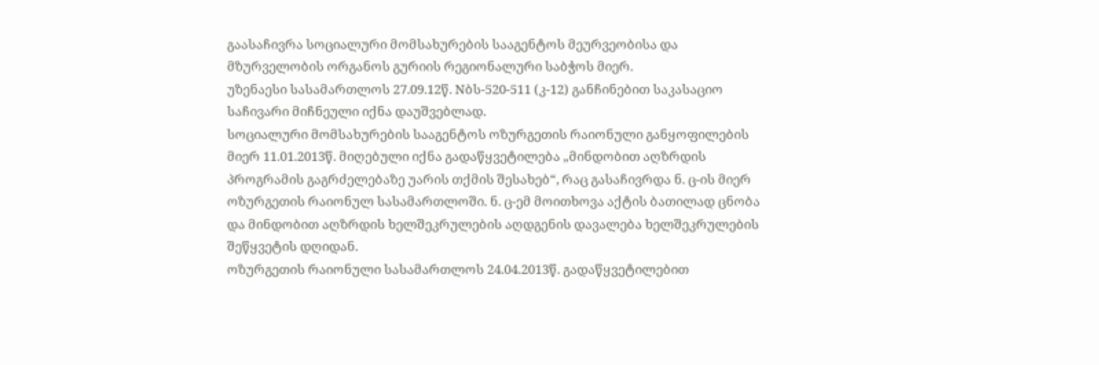გაასაჩივრა სოციალური მომსახურების სააგენტოს მეურვეობისა და მზურველობის ორგანოს გურიის რეგიონალური საბჭოს მიერ.
უზენაესი სასამართლოს 27.09.12წ. Nბს-520-511 (კ-12) განჩინებით საკასაციო საჩივარი მიჩნეული იქნა დაუშვებლად.
სოციალური მომსახურების სააგენტოს ოზურგეთის რაიონული განყოფილების მიერ 11.01.2013წ. მიღებული იქნა გადაწყვეტილება „მინდობით აღზრდის პროგრამის გაგრძელებაზე უარის თქმის შესახებ“, რაც გასაჩივრდა ნ. ც-ის მიერ ოზურგეთის რაიონულ სასამართლოში. ნ. ც-ემ მოითხოვა აქტის ბათილად ცნობა და მინდობით აღზრდის ხელშეკრულების აღდგენის დავალება ხელშეკრულების შეწყვეტის დღიდან.
ოზურგეთის რაიონული სასამართლოს 24.04.2013წ. გადაწყვეტილებით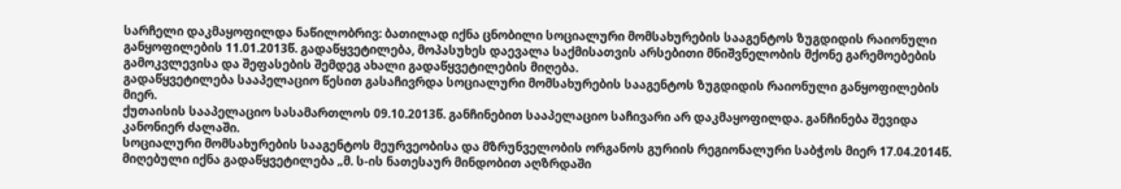სარჩელი დაკმაყოფილდა ნაწილობრივ: ბათილად იქნა ცნობილი სოციალური მომსახურების სააგენტოს ზუგდიდის რაიონული განყოფილების 11.01.2013წ. გადაწყვეტილება, მოპასუხეს დაევალა საქმისათვის არსებითი მნიშვნელობის მქონე გარემოებების გამოკვლევისა და შეფასების შემდეგ ახალი გადაწყვეტილების მიღება.
გადაწყვეტილება სააპელაციო წესით გასაჩივრდა სოციალური მომსახურების სააგენტოს ზუგდიდის რაიონული განყოფილების მიერ.
ქუთაისის სააპელაციო სასამართლოს 09.10.2013წ. განჩინებით სააპელაციო საჩივარი არ დაკმაყოფილდა. განჩინება შევიდა კანონიერ ძალაში.
სოციალური მომსახურების სააგენტოს მეურვეობისა და მზრუნველობის ორგანოს გურიის რეგიონალური საბჭოს მიერ 17.04.2014წ. მიღებული იქნა გადაწყვეტილება „მ. ს-ის ნათესაურ მინდობით აღზრდაში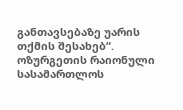განთავსებაზე უარის თქმის შესახებ“.
ოზურგეთის რაიონული სასამართლოს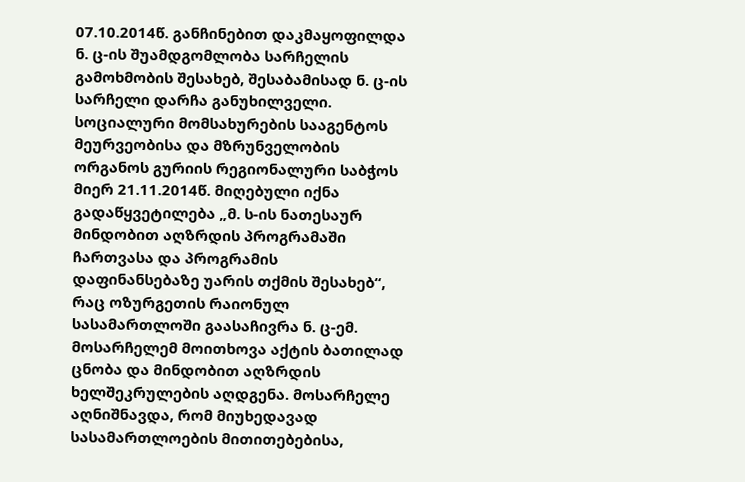07.10.2014წ. განჩინებით დაკმაყოფილდა ნ. ც-ის შუამდგომლობა სარჩელის გამოხმობის შესახებ, შესაბამისად ნ. ც-ის სარჩელი დარჩა განუხილველი.
სოციალური მომსახურების სააგენტოს მეურვეობისა და მზრუნველობის ორგანოს გურიის რეგიონალური საბჭოს მიერ 21.11.2014წ. მიღებული იქნა გადაწყვეტილება „მ. ს-ის ნათესაურ მინდობით აღზრდის პროგრამაში ჩართვასა და პროგრამის დაფინანსებაზე უარის თქმის შესახებ“, რაც ოზურგეთის რაიონულ სასამართლოში გაასაჩივრა ნ. ც-ემ. მოსარჩელემ მოითხოვა აქტის ბათილად ცნობა და მინდობით აღზრდის ხელშეკრულების აღდგენა. მოსარჩელე აღნიშნავდა, რომ მიუხედავად სასამართლოების მითითებებისა,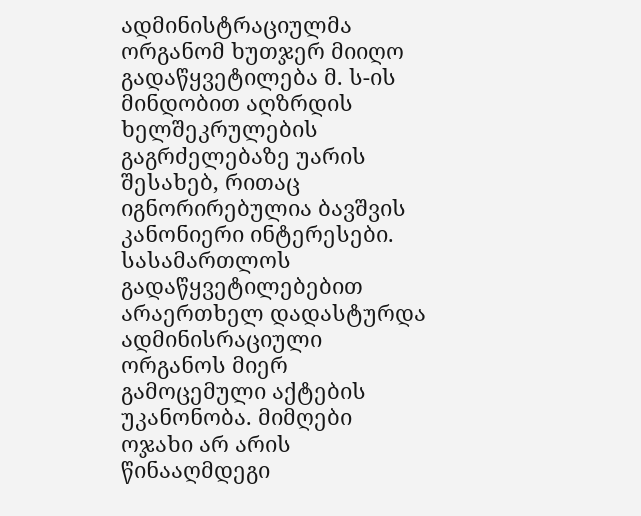ადმინისტრაციულმა ორგანომ ხუთჯერ მიიღო გადაწყვეტილება მ. ს-ის მინდობით აღზრდის ხელშეკრულების გაგრძელებაზე უარის შესახებ, რითაც იგნორირებულია ბავშვის კანონიერი ინტერესები. სასამართლოს გადაწყვეტილებებით არაერთხელ დადასტურდა ადმინისრაციული ორგანოს მიერ გამოცემული აქტების უკანონობა. მიმღები ოჯახი არ არის წინააღმდეგი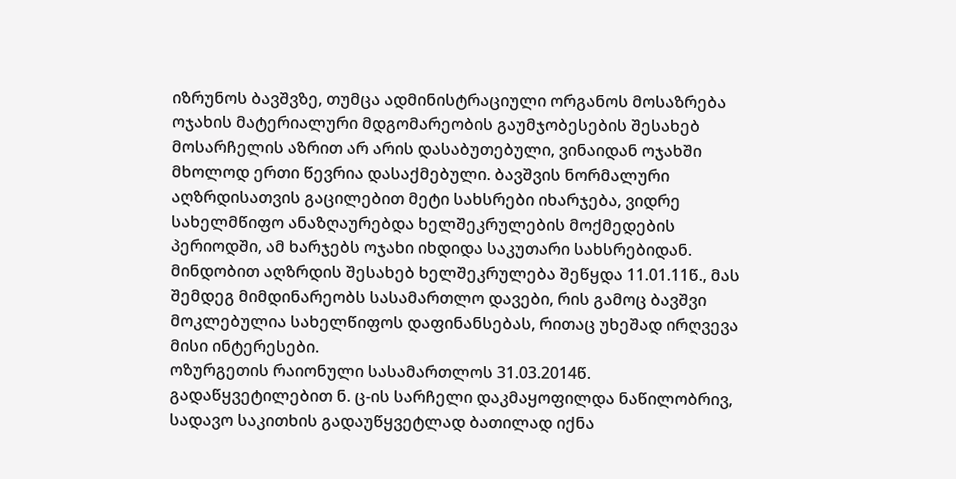იზრუნოს ბავშვზე, თუმცა ადმინისტრაციული ორგანოს მოსაზრება ოჯახის მატერიალური მდგომარეობის გაუმჯობესების შესახებ მოსარჩელის აზრით არ არის დასაბუთებული, ვინაიდან ოჯახში მხოლოდ ერთი წევრია დასაქმებული. ბავშვის ნორმალური აღზრდისათვის გაცილებით მეტი სახსრები იხარჯება, ვიდრე სახელმწიფო ანაზღაურებდა ხელშეკრულების მოქმედების პერიოდში, ამ ხარჯებს ოჯახი იხდიდა საკუთარი სახსრებიდან. მინდობით აღზრდის შესახებ ხელშეკრულება შეწყდა 11.01.11წ., მას შემდეგ მიმდინარეობს სასამართლო დავები, რის გამოც ბავშვი მოკლებულია სახელწიფოს დაფინანსებას, რითაც უხეშად ირღვევა მისი ინტერესები.
ოზურგეთის რაიონული სასამართლოს 31.03.2014წ. გადაწყვეტილებით ნ. ც-ის სარჩელი დაკმაყოფილდა ნაწილობრივ, სადავო საკითხის გადაუწყვეტლად ბათილად იქნა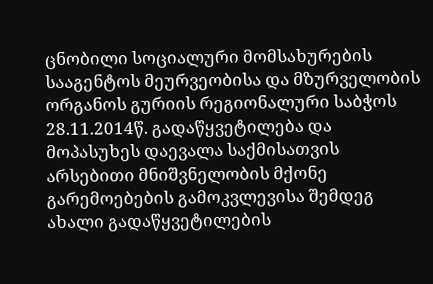ცნობილი სოციალური მომსახურების სააგენტოს მეურვეობისა და მზურველობის ორგანოს გურიის რეგიონალური საბჭოს 28.11.2014წ. გადაწყვეტილება და მოპასუხეს დაევალა საქმისათვის არსებითი მნიშვნელობის მქონე გარემოებების გამოკვლევისა შემდეგ ახალი გადაწყვეტილების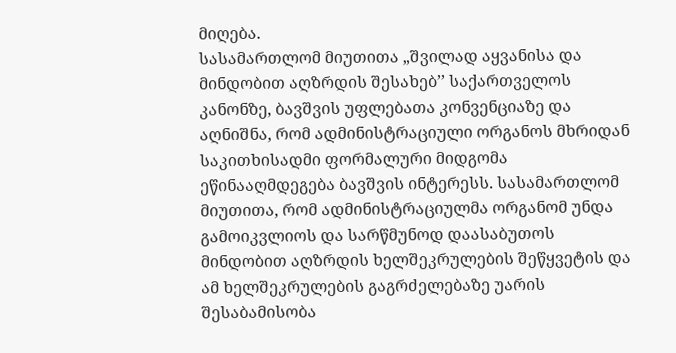მიღება.
სასამართლომ მიუთითა „შვილად აყვანისა და მინდობით აღზრდის შესახებ’’ საქართველოს კანონზე, ბავშვის უფლებათა კონვენციაზე და აღნიშნა, რომ ადმინისტრაციული ორგანოს მხრიდან საკითხისადმი ფორმალური მიდგომა ეწინააღმდეგება ბავშვის ინტერესს. სასამართლომ მიუთითა, რომ ადმინისტრაციულმა ორგანომ უნდა გამოიკვლიოს და სარწმუნოდ დაასაბუთოს მინდობით აღზრდის ხელშეკრულების შეწყვეტის და ამ ხელშეკრულების გაგრძელებაზე უარის შესაბამისობა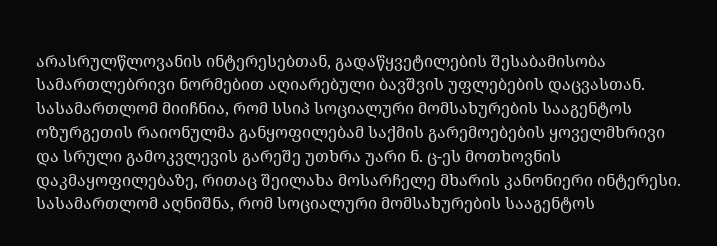არასრულწლოვანის ინტერესებთან, გადაწყვეტილების შესაბამისობა სამართლებრივი ნორმებით აღიარებული ბავშვის უფლებების დაცვასთან. სასამართლომ მიიჩნია, რომ სსიპ სოციალური მომსახურების სააგენტოს ოზურგეთის რაიონულმა განყოფილებამ საქმის გარემოებების ყოველმხრივი და სრული გამოკვლევის გარეშე უთხრა უარი ნ. ც-ეს მოთხოვნის დაკმაყოფილებაზე, რითაც შეილახა მოსარჩელე მხარის კანონიერი ინტერესი. სასამართლომ აღნიშნა, რომ სოციალური მომსახურების სააგენტოს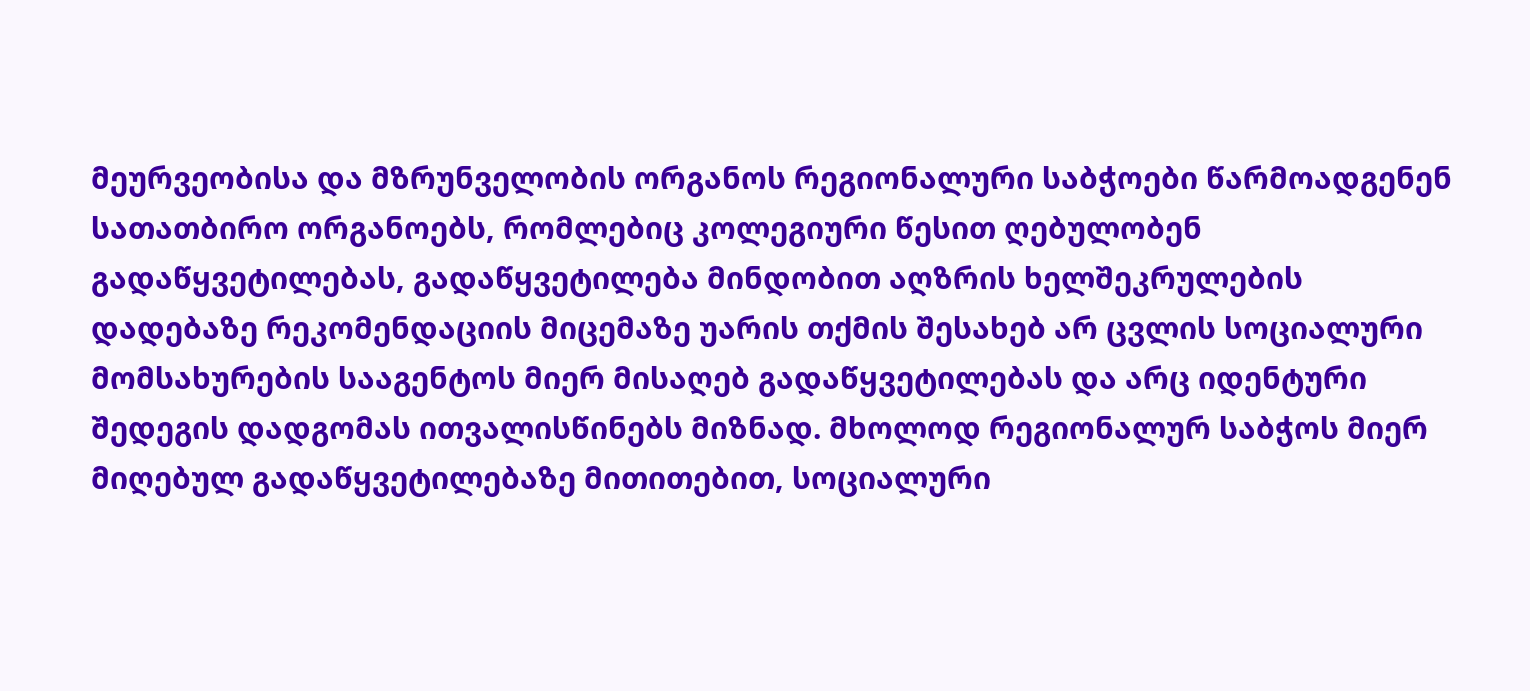მეურვეობისა და მზრუნველობის ორგანოს რეგიონალური საბჭოები წარმოადგენენ სათათბირო ორგანოებს, რომლებიც კოლეგიური წესით ღებულობენ გადაწყვეტილებას, გადაწყვეტილება მინდობით აღზრის ხელშეკრულების დადებაზე რეკომენდაციის მიცემაზე უარის თქმის შესახებ არ ცვლის სოციალური მომსახურების სააგენტოს მიერ მისაღებ გადაწყვეტილებას და არც იდენტური შედეგის დადგომას ითვალისწინებს მიზნად. მხოლოდ რეგიონალურ საბჭოს მიერ მიღებულ გადაწყვეტილებაზე მითითებით, სოციალური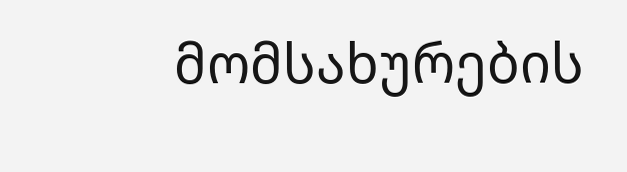მომსახურების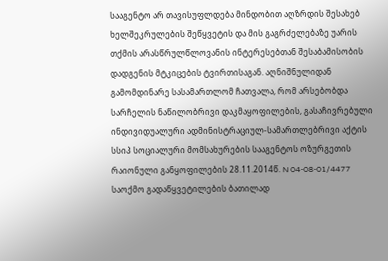სააგენტო არ თავისუფლდება მინდობით აღზრდის შესახებ ხელშეკრულების შეწყვეტის და მის გაგრძელებაზე უარის თქმის არასწრულწლოვანის ინტერესებთან შესაბამისობის დადგენის მტკიცების ტვირთისაგან. აღნიშნულიდან გამომდინარე სასამართლომ ჩათვალა, რომ არსებობდა სარჩელის ნაწილობრივი დაკმაყოფილების, გასაჩივრებული ინდივიდუალური ადმინისტრაციულ-სამართლებრივი აქტის სსიპ სოციალური მომსახურების სააგენტოს ოზურგეთის რაიონული განყოფილების 28.11.2014წ. N 04-08-01/4477 საოქმო გადაწყვეტილების ბათილად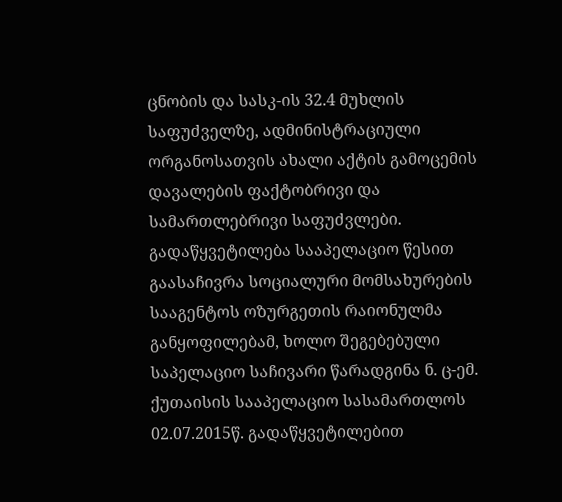ცნობის და სასკ-ის 32.4 მუხლის საფუძველზე, ადმინისტრაციული ორგანოსათვის ახალი აქტის გამოცემის დავალების ფაქტობრივი და სამართლებრივი საფუძვლები.
გადაწყვეტილება სააპელაციო წესით გაასაჩივრა სოციალური მომსახურების სააგენტოს ოზურგეთის რაიონულმა განყოფილებამ, ხოლო შეგებებული საპელაციო საჩივარი წარადგინა ნ. ც-ემ.
ქუთაისის სააპელაციო სასამართლოს 02.07.2015წ. გადაწყვეტილებით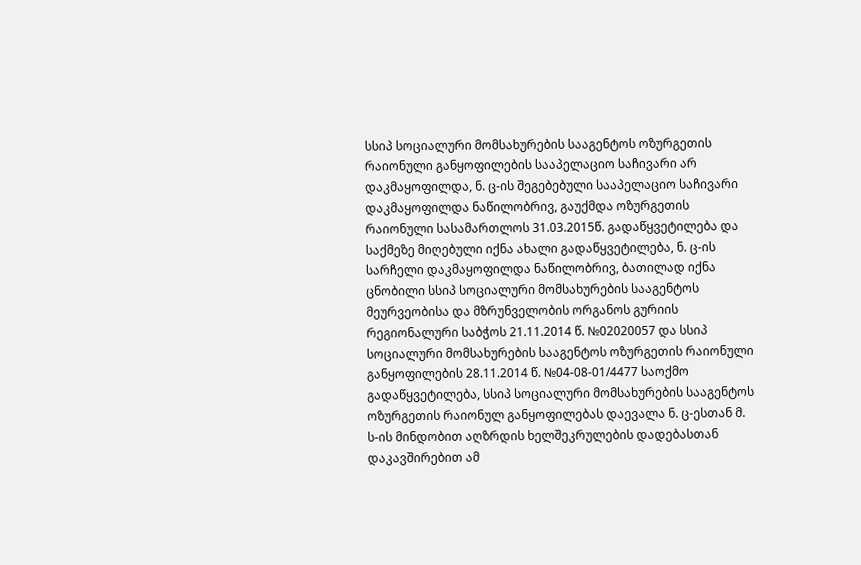სსიპ სოციალური მომსახურების სააგენტოს ოზურგეთის რაიონული განყოფილების სააპელაციო საჩივარი არ დაკმაყოფილდა, ნ. ც-ის შეგებებული სააპელაციო საჩივარი დაკმაყოფილდა ნაწილობრივ, გაუქმდა ოზურგეთის რაიონული სასამართლოს 31.03.2015წ. გადაწყვეტილება და საქმეზე მიღებული იქნა ახალი გადაწყვეტილება, ნ. ც-ის სარჩელი დაკმაყოფილდა ნაწილობრივ, ბათილად იქნა ცნობილი სსიპ სოციალური მომსახურების სააგენტოს მეურვეობისა და მზრუნველობის ორგანოს გურიის რეგიონალური საბჭოს 21.11.2014 წ. №02020057 და სსიპ სოციალური მომსახურების სააგენტოს ოზურგეთის რაიონული განყოფილების 28.11.2014 წ. №04-08-01/4477 საოქმო გადაწყვეტილება, სსიპ სოციალური მომსახურების სააგენტოს ოზურგეთის რაიონულ განყოფილებას დაევალა ნ. ც-ესთან მ. ს-ის მინდობით აღზრდის ხელშეკრულების დადებასთან დაკავშირებით ამ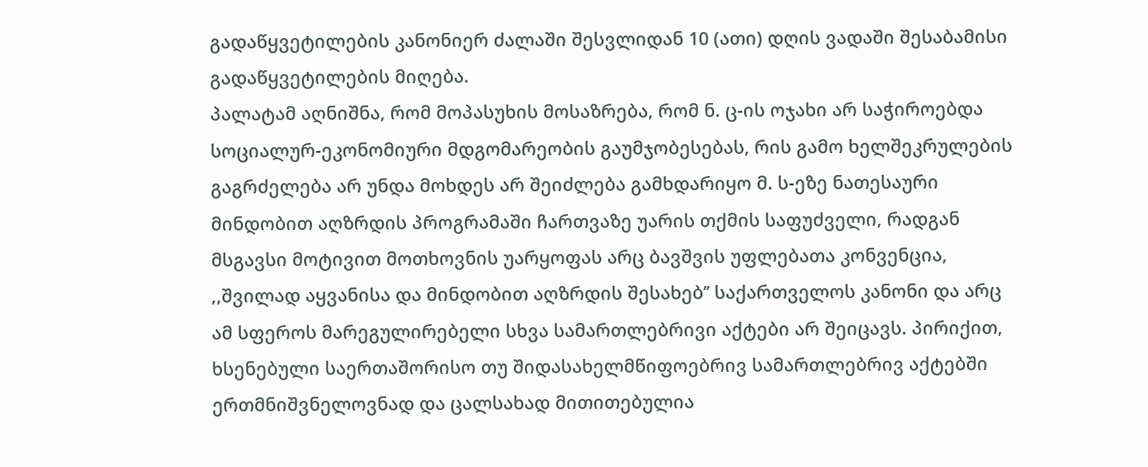გადაწყვეტილების კანონიერ ძალაში შესვლიდან 10 (ათი) დღის ვადაში შესაბამისი გადაწყვეტილების მიღება.
პალატამ აღნიშნა, რომ მოპასუხის მოსაზრება, რომ ნ. ც-ის ოჯახი არ საჭიროებდა სოციალურ-ეკონომიური მდგომარეობის გაუმჯობესებას, რის გამო ხელშეკრულების გაგრძელება არ უნდა მოხდეს არ შეიძლება გამხდარიყო მ. ს-ეზე ნათესაური მინდობით აღზრდის პროგრამაში ჩართვაზე უარის თქმის საფუძველი, რადგან მსგავსი მოტივით მოთხოვნის უარყოფას არც ბავშვის უფლებათა კონვენცია, ,,შვილად აყვანისა და მინდობით აღზრდის შესახებ’’ საქართველოს კანონი და არც ამ სფეროს მარეგულირებელი სხვა სამართლებრივი აქტები არ შეიცავს. პირიქით, ხსენებული საერთაშორისო თუ შიდასახელმწიფოებრივ სამართლებრივ აქტებში ერთმნიშვნელოვნად და ცალსახად მითითებულია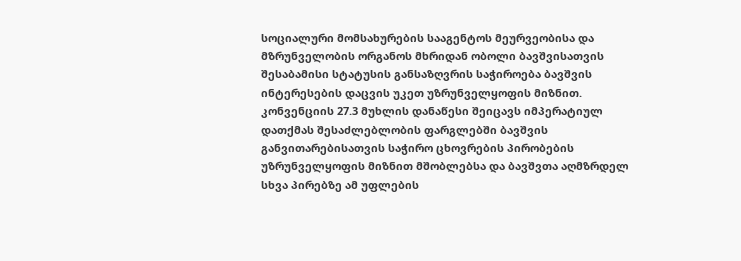სოციალური მომსახურების სააგენტოს მეურვეობისა და მზრუნველობის ორგანოს მხრიდან ობოლი ბავშვისათვის შესაბამისი სტატუსის განსაზღვრის საჭიროება ბავშვის ინტერესების დაცვის უკეთ უზრუნველყოფის მიზნით. კონვენციის 27.3 მუხლის დანაწესი შეიცავს იმპერატიულ დათქმას შესაძლებლობის ფარგლებში ბავშვის განვითარებისათვის საჭირო ცხოვრების პირობების უზრუნველყოფის მიზნით მშობლებსა და ბავშვთა აღმზრდელ სხვა პირებზე ამ უფლების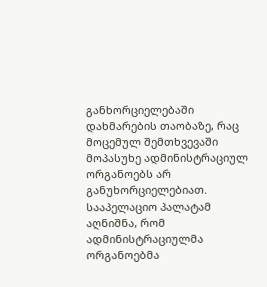განხორციელებაში დახმარების თაობაზე, რაც მოცემულ შემთხვევაში მოპასუხე ადმინისტრაციულ ორგანოებს არ განუხორციელებიათ. სააპელაციო პალატამ აღნიშნა, რომ ადმინისტრაციულმა ორგანოებმა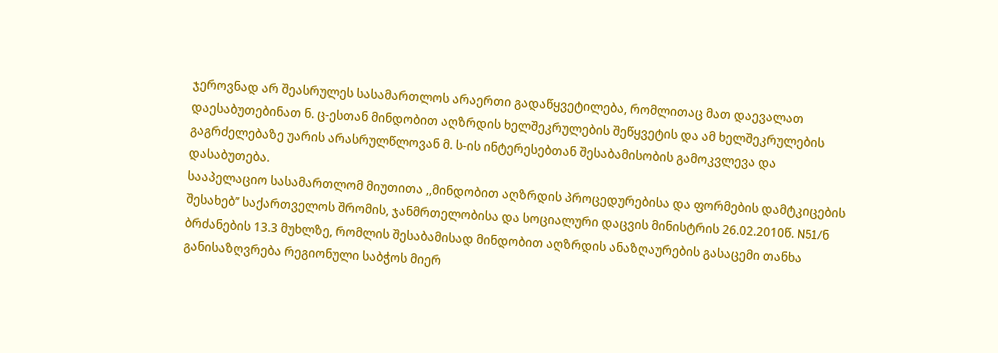ჯეროვნად არ შეასრულეს სასამართლოს არაერთი გადაწყვეტილება, რომლითაც მათ დაევალათ დაესაბუთებინათ ნ. ც-ესთან მინდობით აღზრდის ხელშეკრულების შეწყვეტის და ამ ხელშეკრულების გაგრძელებაზე უარის არასრულწლოვან მ. ს-ის ინტერესებთან შესაბამისობის გამოკვლევა და დასაბუთება.
სააპელაციო სასამართლომ მიუთითა ,,მინდობით აღზრდის პროცედურებისა და ფორმების დამტკიცების შესახებ’’ საქართველოს შრომის, ჯანმრთელობისა და სოციალური დაცვის მინისტრის 26.02.2010წ. N51/ნ ბრძანების 13.3 მუხლზე, რომლის შესაბამისად მინდობით აღზრდის ანაზღაურების გასაცემი თანხა განისაზღვრება რეგიონული საბჭოს მიერ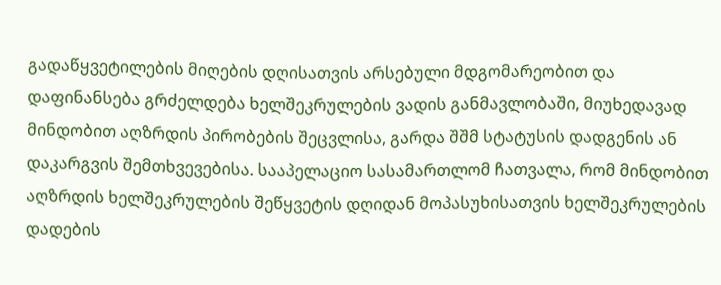გადაწყვეტილების მიღების დღისათვის არსებული მდგომარეობით და დაფინანსება გრძელდება ხელშეკრულების ვადის განმავლობაში, მიუხედავად მინდობით აღზრდის პირობების შეცვლისა, გარდა შშმ სტატუსის დადგენის ან დაკარგვის შემთხვევებისა. სააპელაციო სასამართლომ ჩათვალა, რომ მინდობით აღზრდის ხელშეკრულების შეწყვეტის დღიდან მოპასუხისათვის ხელშეკრულების დადების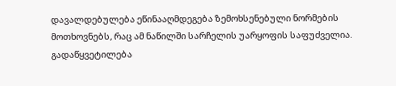დავალდებულება ეწინააღმდეგება ზემოხსენებული ნორმების მოთხოვნებს, რაც ამ ნაწილში სარჩელის უარყოფის საფუძველია.
გადაწყვეტილება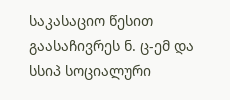საკასაციო წესით გაასაჩივრეს ნ. ც-ემ და სსიპ სოციალური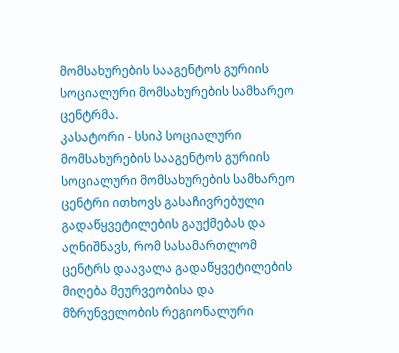მომსახურების სააგენტოს გურიის სოციალური მომსახურების სამხარეო ცენტრმა.
კასატორი - სსიპ სოციალური მომსახურების სააგენტოს გურიის სოციალური მომსახურების სამხარეო ცენტრი ითხოვს გასაჩივრებული გადაწყვეტილების გაუქმებას და აღნიშნავს, რომ სასამართლომ ცენტრს დაავალა გადაწყვეტილების მიღება მეურვეობისა და მზრუნველობის რეგიონალური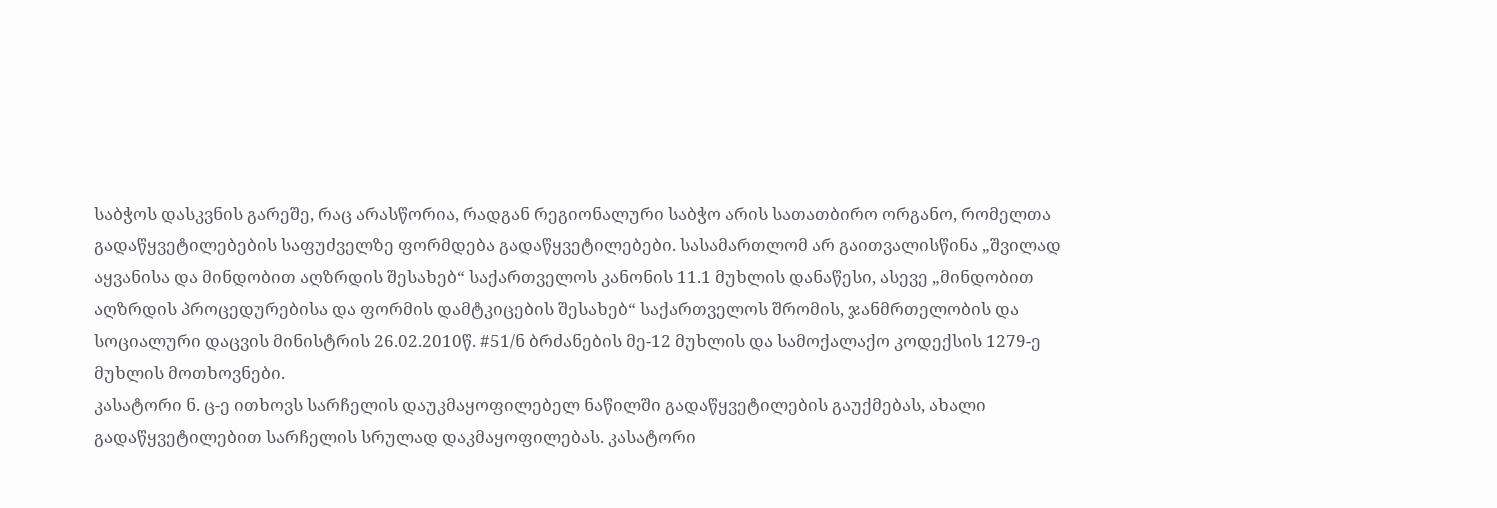საბჭოს დასკვნის გარეშე, რაც არასწორია, რადგან რეგიონალური საბჭო არის სათათბირო ორგანო, რომელთა გადაწყვეტილებების საფუძველზე ფორმდება გადაწყვეტილებები. სასამართლომ არ გაითვალისწინა „შვილად აყვანისა და მინდობით აღზრდის შესახებ“ საქართველოს კანონის 11.1 მუხლის დანაწესი, ასევე „მინდობით აღზრდის პროცედურებისა და ფორმის დამტკიცების შესახებ“ საქართველოს შრომის, ჯანმრთელობის და სოციალური დაცვის მინისტრის 26.02.2010წ. #51/ნ ბრძანების მე-12 მუხლის და სამოქალაქო კოდექსის 1279-ე მუხლის მოთხოვნები.
კასატორი ნ. ც-ე ითხოვს სარჩელის დაუკმაყოფილებელ ნაწილში გადაწყვეტილების გაუქმებას, ახალი გადაწყვეტილებით სარჩელის სრულად დაკმაყოფილებას. კასატორი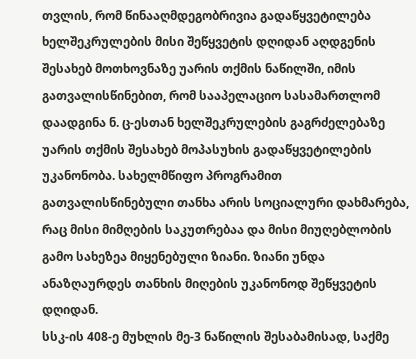თვლის, რომ წინააღმდეგობრივია გადაწყვეტილება ხელშეკრულების მისი შეწყვეტის დღიდან აღდგენის შესახებ მოთხოვნაზე უარის თქმის ნაწილში, იმის გათვალისწინებით, რომ სააპელაციო სასამართლომ დაადგინა ნ. ც-ესთან ხელშეკრულების გაგრძელებაზე უარის თქმის შესახებ მოპასუხის გადაწყვეტილების უკანონობა. სახელმწიფო პროგრამით გათვალისწინებული თანხა არის სოციალური დახმარება, რაც მისი მიმღების საკუთრებაა და მისი მიუღებლობის გამო სახეზეა მიყენებული ზიანი. ზიანი უნდა ანაზღაურდეს თანხის მიღების უკანონოდ შეწყვეტის დღიდან.
სსკ-ის 408-ე მუხლის მე-3 ნაწილის შესაბამისად, საქმე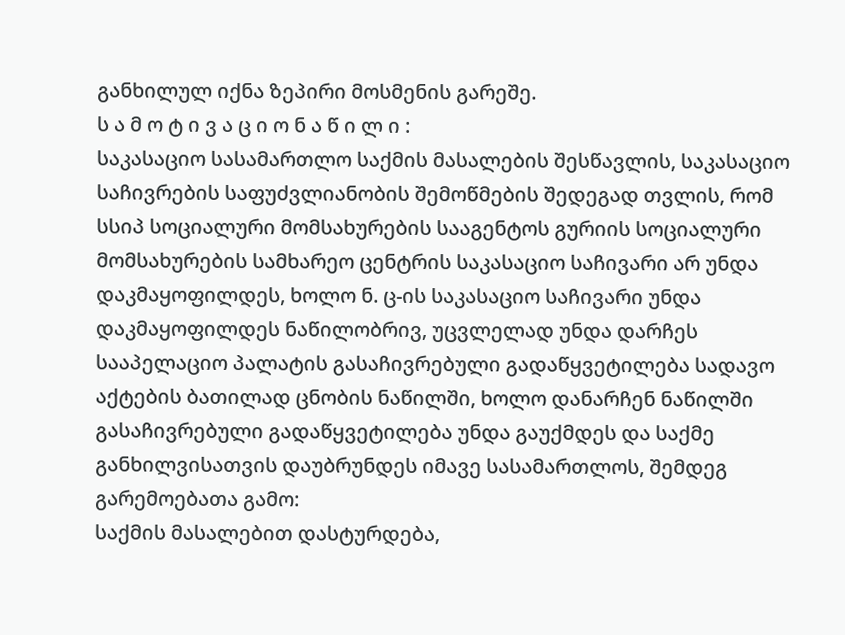განხილულ იქნა ზეპირი მოსმენის გარეშე.
ს ა მ ო ტ ი ვ ა ც ი ო ნ ა წ ი ლ ი :
საკასაციო სასამართლო საქმის მასალების შესწავლის, საკასაციო საჩივრების საფუძვლიანობის შემოწმების შედეგად თვლის, რომ სსიპ სოციალური მომსახურების სააგენტოს გურიის სოციალური მომსახურების სამხარეო ცენტრის საკასაციო საჩივარი არ უნდა დაკმაყოფილდეს, ხოლო ნ. ც-ის საკასაციო საჩივარი უნდა დაკმაყოფილდეს ნაწილობრივ, უცვლელად უნდა დარჩეს სააპელაციო პალატის გასაჩივრებული გადაწყვეტილება სადავო აქტების ბათილად ცნობის ნაწილში, ხოლო დანარჩენ ნაწილში გასაჩივრებული გადაწყვეტილება უნდა გაუქმდეს და საქმე განხილვისათვის დაუბრუნდეს იმავე სასამართლოს, შემდეგ გარემოებათა გამო:
საქმის მასალებით დასტურდება,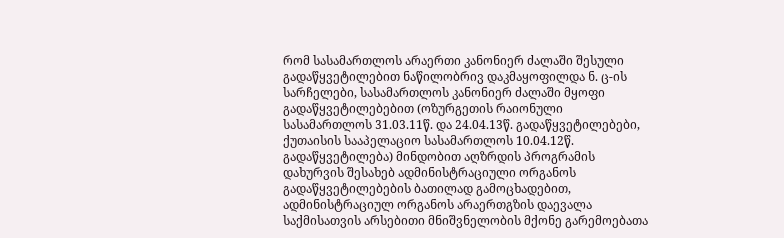რომ სასამართლოს არაერთი კანონიერ ძალაში შესული გადაწყვეტილებით ნაწილობრივ დაკმაყოფილდა ნ. ც-ის სარჩელები, სასამართლოს კანონიერ ძალაში მყოფი გადაწყვეტილებებით (ოზურგეთის რაიონული სასამართლოს 31.03.11წ. და 24.04.13წ. გადაწყვეტილებები, ქუთაისის სააპელაციო სასამართლოს 10.04.12წ. გადაწყვეტილება) მინდობით აღზრდის პროგრამის დახურვის შესახებ ადმინისტრაციული ორგანოს გადაწყვეტილებების ბათილად გამოცხადებით, ადმინისტრაციულ ორგანოს არაერთგზის დაევალა საქმისათვის არსებითი მნიშვნელობის მქონე გარემოებათა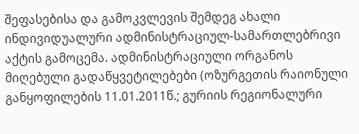შეფასებისა და გამოკვლევის შემდეგ ახალი ინდივიდუალური ადმინისტრაციულ-სამართლებრივი აქტის გამოცემა. ადმინისტრაციული ორგანოს მიღებული გადაწყვეტილებები (ოზურგეთის რაიონული განყოფილების 11.01.2011წ.; გურიის რეგიონალური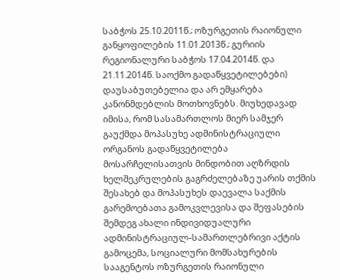საბჭოს 25.10.2011წ.; ოზურგეთის რაიონული განყოფილების 11.01.2013წ.; გურიის რეგიონალური საბჭოს 17.04.2014წ. და 21.11.2014წ. საოქმო გადაწყვეტილებები) დაუსაბუთებელია და არ ემყარება კანონმდებლის მოთხოვნებს. მიუხედავად იმისა, რომ სასამართლოს მიერ სამჯერ გაუქმდა მოპასუხე ადმინისტრაციული ორგანოს გადაწყვეტილება მოსარჩელისათვის მინდობით აღზრდის ხელშეკრულების გაგრძელებაზე უარის თქმის შესახებ და მოპასუხეს დაევალა საქმის გარემოებათა გამოკვლევისა და შეფასების შემდეგ ახალი ინდივიდუალური ადმინისტრაციულ-სამართლებრივი აქტის გამოცემა, სოციალური მომსახურების სააგენტოს ოზურგეთის რაიონული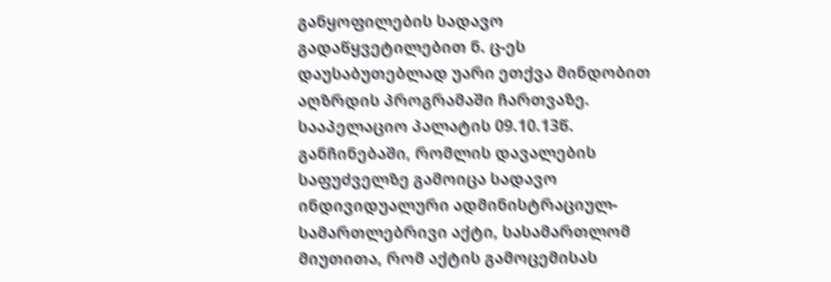განყოფილების სადავო გადაწყვეტილებით ნ. ც-ეს დაუსაბუთებლად უარი ეთქვა მინდობით აღზრდის პროგრამაში ჩართვაზე. სააპელაციო პალატის 09.10.13წ. განჩინებაში, რომლის დავალების საფუძველზე გამოიცა სადავო ინდივიდუალური ადმინისტრაციულ-სამართლებრივი აქტი, სასამართლომ მიუთითა, რომ აქტის გამოცემისას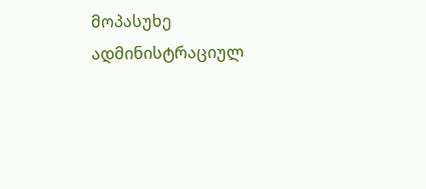მოპასუხე ადმინისტრაციულ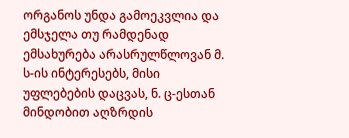ორგანოს უნდა გამოეკვლია და ემსჯელა თუ რამდენად ემსახურება არასრულწლოვან მ. ს-ის ინტერესებს, მისი უფლებების დაცვას, ნ. ც-ესთან მინდობით აღზრდის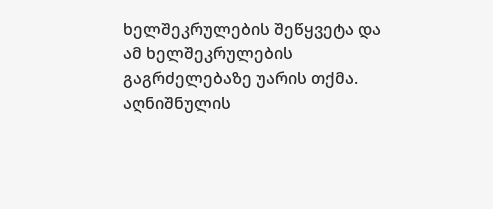ხელშეკრულების შეწყვეტა და ამ ხელშეკრულების გაგრძელებაზე უარის თქმა. აღნიშნულის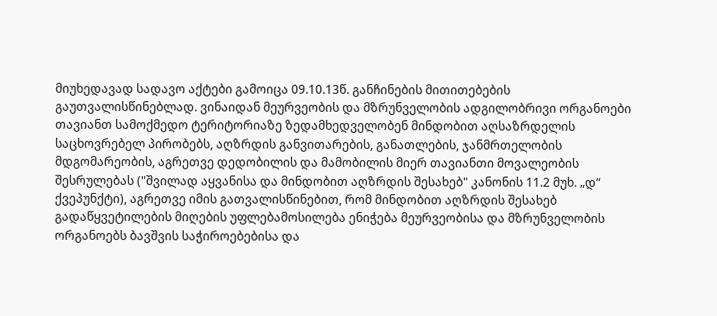მიუხედავად სადავო აქტები გამოიცა 09.10.13წ. განჩინების მითითებების გაუთვალისწინებლად. ვინაიდან მეურვეობის და მზრუნველობის ადგილობრივი ორგანოები თავიანთ სამოქმედო ტერიტორიაზე ზედამხედველობენ მინდობით აღსაზრდელის საცხოვრებელ პირობებს, აღზრდის განვითარების, განათლების, ჯანმრთელობის მდგომარეობის, აგრეთვე დედობილის და მამობილის მიერ თავიანთი მოვალეობის შესრულებას ("შვილად აყვანისა და მინდობით აღზრდის შესახებ" კანონის 11.2 მუხ. „დ“ ქვეპუნქტი), აგრეთვე იმის გათვალისწინებით, რომ მინდობით აღზრდის შესახებ გადაწყვეტილების მიღების უფლებამოსილება ენიჭება მეურვეობისა და მზრუნველობის ორგანოებს ბავშვის საჭიროებებისა და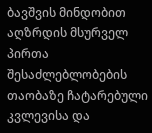ბავშვის მინდობით აღზრდის მსურველ პირთა შესაძლებლობების თაობაზე ჩატარებული კვლევისა და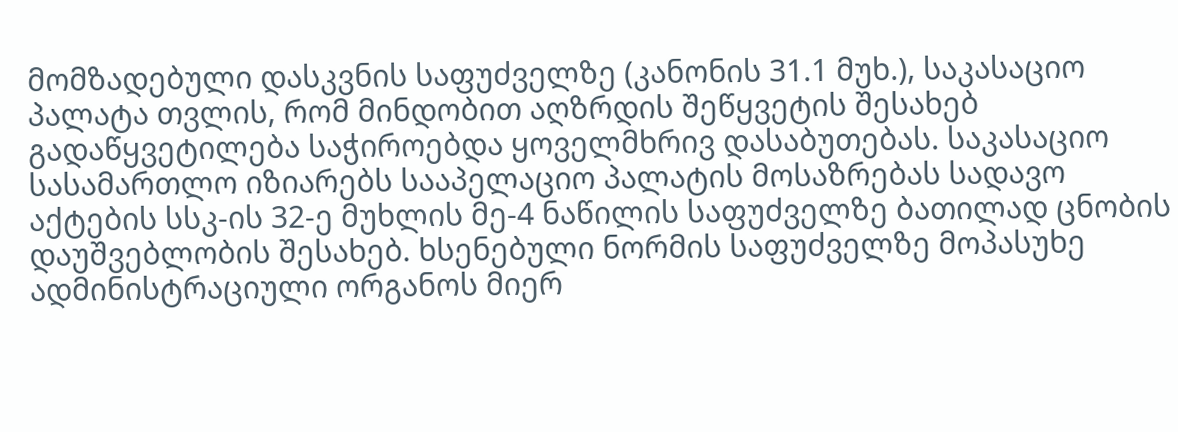მომზადებული დასკვნის საფუძველზე (კანონის 31.1 მუხ.), საკასაციო პალატა თვლის, რომ მინდობით აღზრდის შეწყვეტის შესახებ გადაწყვეტილება საჭიროებდა ყოველმხრივ დასაბუთებას. საკასაციო სასამართლო იზიარებს სააპელაციო პალატის მოსაზრებას სადავო აქტების სსკ-ის 32-ე მუხლის მე-4 ნაწილის საფუძველზე ბათილად ცნობის დაუშვებლობის შესახებ. ხსენებული ნორმის საფუძველზე მოპასუხე ადმინისტრაციული ორგანოს მიერ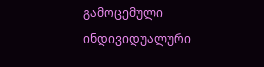გამოცემული ინდივიდუალური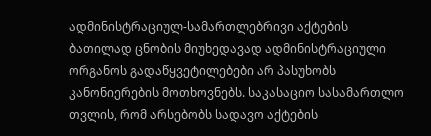ადმინისტრაციულ-სამართლებრივი აქტების ბათილად ცნობის მიუხედავად ადმინისტრაციული ორგანოს გადაწყვეტილებები არ პასუხობს კანონიერების მოთხოვნებს. საკასაციო სასამართლო თვლის, რომ არსებობს სადავო აქტების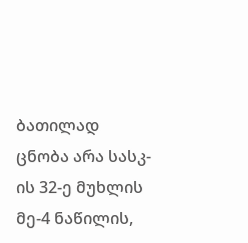ბათილად ცნობა არა სასკ-ის 32-ე მუხლის მე-4 ნაწილის,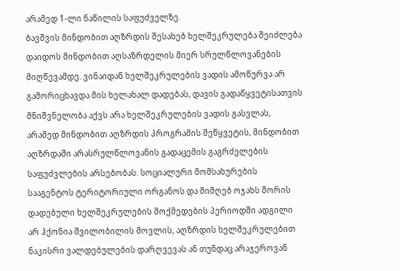არამედ 1-ლი ნაწილის საფუძველზე.
ბავშვის მინდობით აღზრდის შესახებ ხელშეკრულება შეიძლება დაიდოს მინდობით აღსაზრდელის მიერ სრულწლოვანების მიღწევამდე. ვინაიდან ხელშეკრულების ვადის ამოწურვა არ გამორიცხავდა მის ხელახალ დადებას, დავის გადაწყვეტისათვის მნიშვნელობა აქვს არა ხელშეკრულების ვადის გასვლას, არამედ მინდობით აღზრდის პროგრამის შეწყვეტის, მინდობით აღზრდაში არასრულწლოვანის გადაცემის გაგრძელების საფუძვლების არსებობას. სოციალური მომსახურების სააგენტოს ტერიტორიული ორგანოს და მიმღებ ოჯახს შორის დადებული ხელშეკრულების მოქმედების პერიოდში ადგილი არ ჰქონია შვილობილის მოვლის, აღზრდის ხელშეკრულებით ნაკისრი ვალდებულების დარღვევას ან თუნდაც არაჯეროვან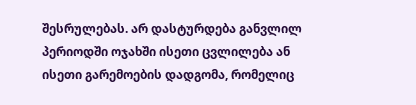შესრულებას. არ დასტურდება განვლილ პერიოდში ოჯახში ისეთი ცვლილება ან ისეთი გარემოების დადგომა, რომელიც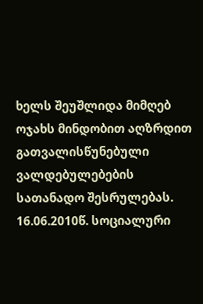ხელს შეუშლიდა მიმღებ ოჯახს მინდობით აღზრდით გათვალისწუნებული ვალდებულებების სათანადო შესრულებას. 16.06.2010წ. სოციალური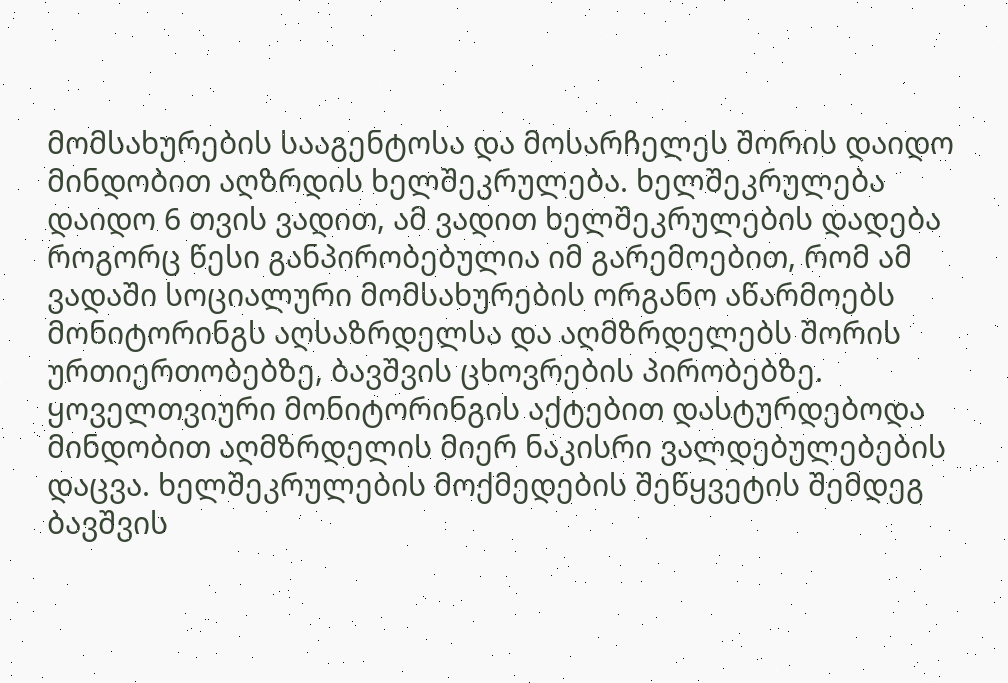მომსახურების სააგენტოსა და მოსარჩელეს შორის დაიდო მინდობით აღზრდის ხელშეკრულება. ხელშეკრულება დაიდო 6 თვის ვადით, ამ ვადით ხელშეკრულების დადება როგორც წესი განპირობებულია იმ გარემოებით, რომ ამ ვადაში სოციალური მომსახურების ორგანო აწარმოებს მონიტორინგს აღსაზრდელსა და აღმზრდელებს შორის ურთიერთობებზე, ბავშვის ცხოვრების პირობებზე. ყოველთვიური მონიტორინგის აქტებით დასტურდებოდა მინდობით აღმზრდელის მიერ ნაკისრი ვალდებულებების დაცვა. ხელშეკრულების მოქმედების შეწყვეტის შემდეგ ბავშვის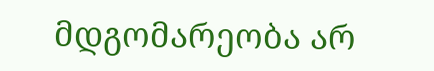მდგომარეობა არ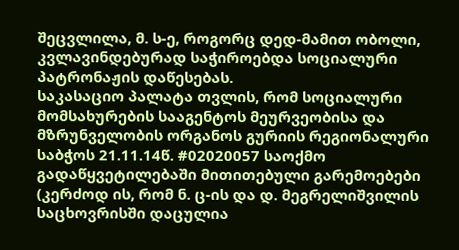შეცვლილა, მ. ს-ე, როგორც დედ-მამით ობოლი, კვლავინდებურად საჭიროებდა სოციალური პატრონაჟის დაწესებას.
საკასაციო პალატა თვლის, რომ სოციალური მომსახურების სააგენტოს მეურვეობისა და მზრუნველობის ორგანოს გურიის რეგიონალური საბჭოს 21.11.14წ. #02020057 საოქმო გადაწყვეტილებაში მითითებული გარემოებები (კერძოდ ის, რომ ნ. ც-ის და დ. მეგრელიშვილის საცხოვრისში დაცულია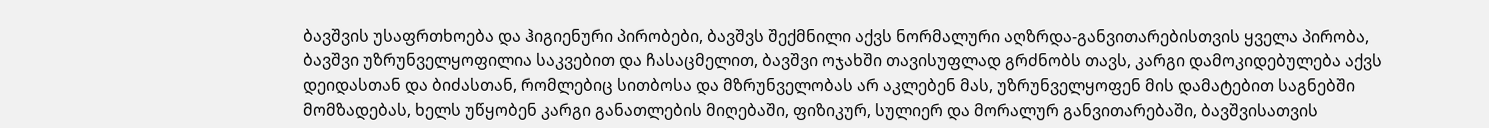ბავშვის უსაფრთხოება და ჰიგიენური პირობები, ბავშვს შექმნილი აქვს ნორმალური აღზრდა-განვითარებისთვის ყველა პირობა, ბავშვი უზრუნველყოფილია საკვებით და ჩასაცმელით, ბავშვი ოჯახში თავისუფლად გრძნობს თავს, კარგი დამოკიდებულება აქვს დეიდასთან და ბიძასთან, რომლებიც სითბოსა და მზრუნველობას არ აკლებენ მას, უზრუნველყოფენ მის დამატებით საგნებში მომზადებას, ხელს უწყობენ კარგი განათლების მიღებაში, ფიზიკურ, სულიერ და მორალურ განვითარებაში, ბავშვისათვის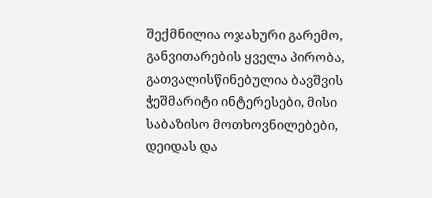შექმნილია ოჯახური გარემო, განვითარების ყველა პირობა, გათვალისწინებულია ბავშვის ჭეშმარიტი ინტერესები, მისი საბაზისო მოთხოვნილებები, დეიდას და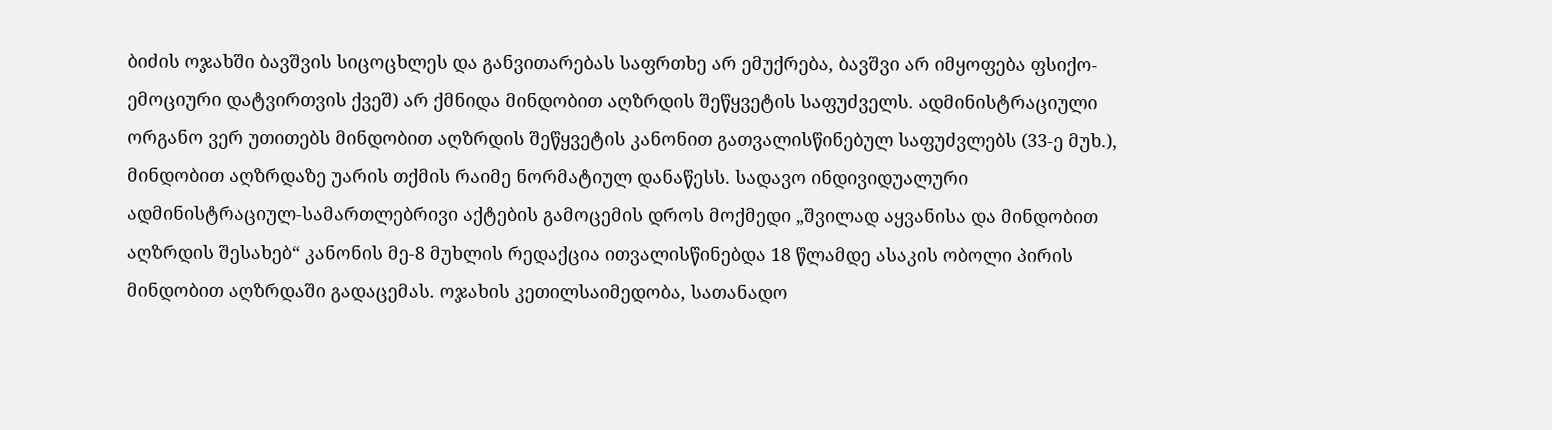ბიძის ოჯახში ბავშვის სიცოცხლეს და განვითარებას საფრთხე არ ემუქრება, ბავშვი არ იმყოფება ფსიქო-ემოციური დატვირთვის ქვეშ) არ ქმნიდა მინდობით აღზრდის შეწყვეტის საფუძველს. ადმინისტრაციული ორგანო ვერ უთითებს მინდობით აღზრდის შეწყვეტის კანონით გათვალისწინებულ საფუძვლებს (33-ე მუხ.), მინდობით აღზრდაზე უარის თქმის რაიმე ნორმატიულ დანაწესს. სადავო ინდივიდუალური ადმინისტრაციულ-სამართლებრივი აქტების გამოცემის დროს მოქმედი „შვილად აყვანისა და მინდობით აღზრდის შესახებ“ კანონის მე-8 მუხლის რედაქცია ითვალისწინებდა 18 წლამდე ასაკის ობოლი პირის მინდობით აღზრდაში გადაცემას. ოჯახის კეთილსაიმედობა, სათანადო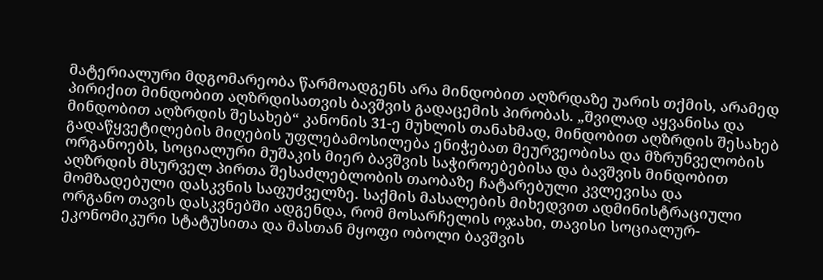მატერიალური მდგომარეობა წარმოადგენს არა მინდობით აღზრდაზე უარის თქმის, არამედ პირიქით მინდობით აღზრდისათვის ბავშვის გადაცემის პირობას. „შვილად აყვანისა და მინდობით აღზრდის შესახებ“ კანონის 31-ე მუხლის თანახმად, მინდობით აღზრდის შესახებ გადაწყვეტილების მიღების უფლებამოსილება ენიჭებათ მეურვეობისა და მზრუნველობის ორგანოებს, სოციალური მუშაკის მიერ ბავშვის საჭიროებებისა და ბავშვის მინდობით აღზრდის მსურველ პირთა შესაძლებლობის თაობაზე ჩატარებული კვლევისა და მომზადებული დასკვნის საფუძველზე. საქმის მასალების მიხედვით ადმინისტრაციული ორგანო თავის დასკვნებში ადგენდა, რომ მოსარჩელის ოჯახი, თავისი სოციალურ-ეკონომიკური სტატუსითა და მასთან მყოფი ობოლი ბავშვის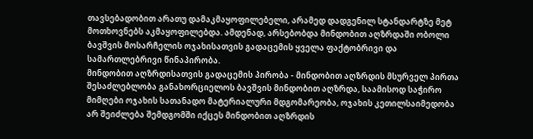თავსებადობით არათუ დამაკმაყოფილებელი, არამედ დადგენილ სტანდარტზე მეტ მოთხოვნებს აკმაყოფილებდა. ამდენად, არსებობდა მინდობით აღზრდაში ობოლი ბავშვის მოსარჩელის ოჯახისათვის გადაცემის ყველა ფაქტობრივი და სამართლებრივი წინაპირობა.
მინდობით აღზრდისათვის გადაცემის პირობა - მინდობით აღზრდის მსურველ პირთა შესაძლებლობა განახორციელოს ბავშვის მინდობით აღზრდა, საამისოდ საჭირო მიმღები ოჯახის სათანადო მატერიალური მდგომარეობა, ოჯახის კეთილსაიმედობა არ შეიძლება შემდგომში იქცეს მინდობით აღზრდის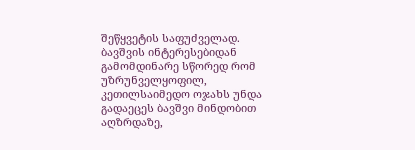შეწყვეტის საფუძველად. ბავშვის ინტერესებიდან გამომდინარე სწორედ რომ უზრუნველყოფილ, კეთილსაიმედო ოჯახს უნდა გადაეცეს ბავშვი მინდობით აღზრდაზე,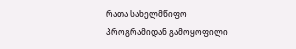რათა სახელმწიფო პროგრამიდან გამოყოფილი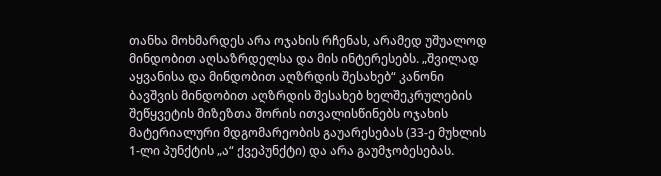თანხა მოხმარდეს არა ოჯახის რჩენას, არამედ უშუალოდ მინდობით აღსაზრდელსა და მის ინტერესებს. „შვილად აყვანისა და მინდობით აღზრდის შესახებ“ კანონი ბავშვის მინდობით აღზრდის შესახებ ხელშეკრულების შეწყვეტის მიზეზთა შორის ითვალისწინებს ოჯახის მატერიალური მდგომარეობის გაუარესებას (33-ე მუხლის 1-ლი პუნქტის „ა“ ქვეპუნქტი) და არა გაუმჯობესებას.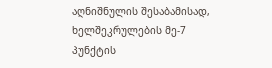აღნიშნულის შესაბამისად, ხელშეკრულების მე-7 პუნქტის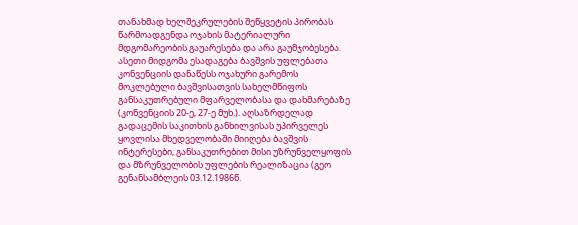თანახმად ხელშეკრულების შეწყვეტის პირობას წარმოადგენდა ოჯახის მატერიალური მდგომარეობის გაუარესება და არა გაუმჯობესება. ასეთი მიდგომა ესადაგება ბავშვის უფლებათა კონვენციის დანაწესს ოჯახური გარემოს მოკლებული ბავშვისათვის სახელმწიფოს განსაკუთრებული მფარველობასა და დახმარებაზე (კონვენციის 20-ე, 27-ე მუხ.). აღსაზრდელად გადაცემის საკითხის განხილვისას უპირველეს ყოვლისა მხედველობაში მიიღება ბავშვის ინტერესები, განსაკუთრებით მისი უზრუნველყოფის და მზრუნველობის უფლების რეალიზაცია (გეო გენანსამბლეის 03.12.1986წ.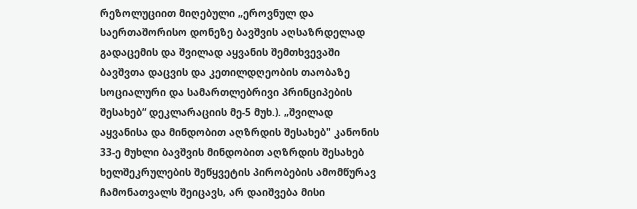რეზოლუციით მიღებული „ეროვნულ და საერთაშორისო დონეზე ბავშვის აღსაზრდელად გადაცემის და შვილად აყვანის შემთხვევაში ბავშვთა დაცვის და კეთილდღეობის თაობაზე სოციალური და სამართლებრივი პრინციპების შესახებ“ დეკლარაციის მე-5 მუხ.). „შვილად აყვანისა და მინდობით აღზრდის შესახებ" კანონის 33-ე მუხლი ბავშვის მინდობით აღზრდის შესახებ ხელშეკრულების შეწყვეტის პირობების ამომწურავ ჩამონათვალს შეიცავს, არ დაიშვება მისი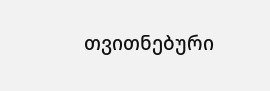თვითნებური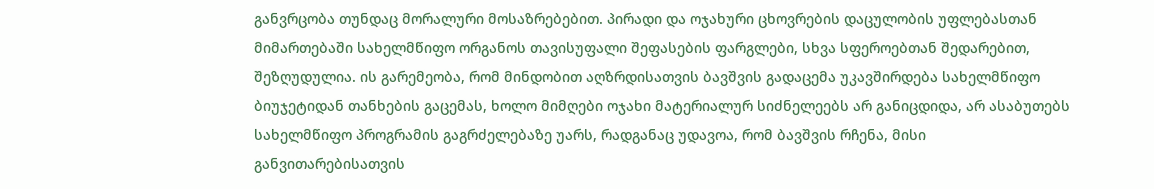განვრცობა თუნდაც მორალური მოსაზრებებით. პირადი და ოჯახური ცხოვრების დაცულობის უფლებასთან მიმართებაში სახელმწიფო ორგანოს თავისუფალი შეფასების ფარგლები, სხვა სფეროებთან შედარებით, შეზღუდულია. ის გარემეობა, რომ მინდობით აღზრდისათვის ბავშვის გადაცემა უკავშირდება სახელმწიფო ბიუჯეტიდან თანხების გაცემას, ხოლო მიმღები ოჯახი მატერიალურ სიძნელეებს არ განიცდიდა, არ ასაბუთებს სახელმწიფო პროგრამის გაგრძელებაზე უარს, რადგანაც უდავოა, რომ ბავშვის რჩენა, მისი განვითარებისათვის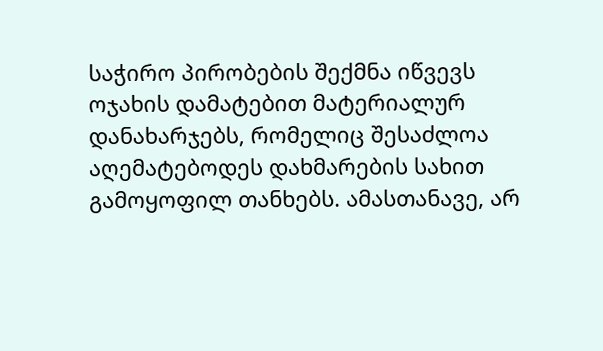საჭირო პირობების შექმნა იწვევს ოჯახის დამატებით მატერიალურ დანახარჯებს, რომელიც შესაძლოა აღემატებოდეს დახმარების სახით გამოყოფილ თანხებს. ამასთანავე, არ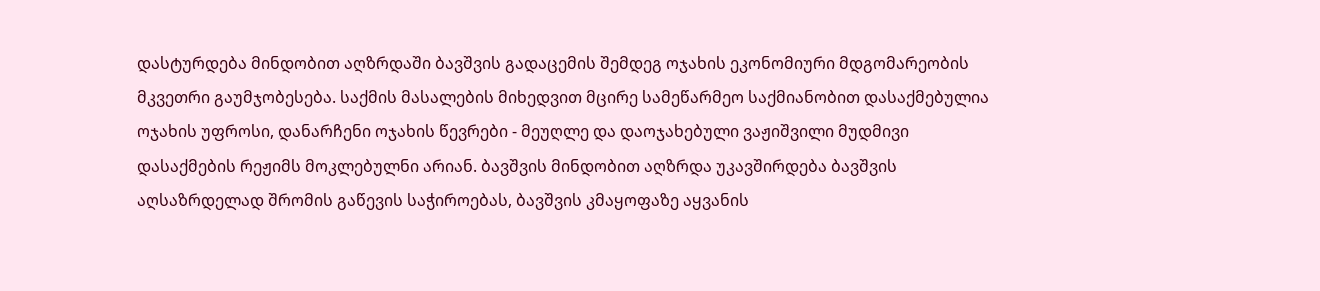დასტურდება მინდობით აღზრდაში ბავშვის გადაცემის შემდეგ ოჯახის ეკონომიური მდგომარეობის მკვეთრი გაუმჯობესება. საქმის მასალების მიხედვით მცირე სამეწარმეო საქმიანობით დასაქმებულია ოჯახის უფროსი, დანარჩენი ოჯახის წევრები - მეუღლე და დაოჯახებული ვაჟიშვილი მუდმივი დასაქმების რეჟიმს მოკლებულნი არიან. ბავშვის მინდობით აღზრდა უკავშირდება ბავშვის აღსაზრდელად შრომის გაწევის საჭიროებას, ბავშვის კმაყოფაზე აყვანის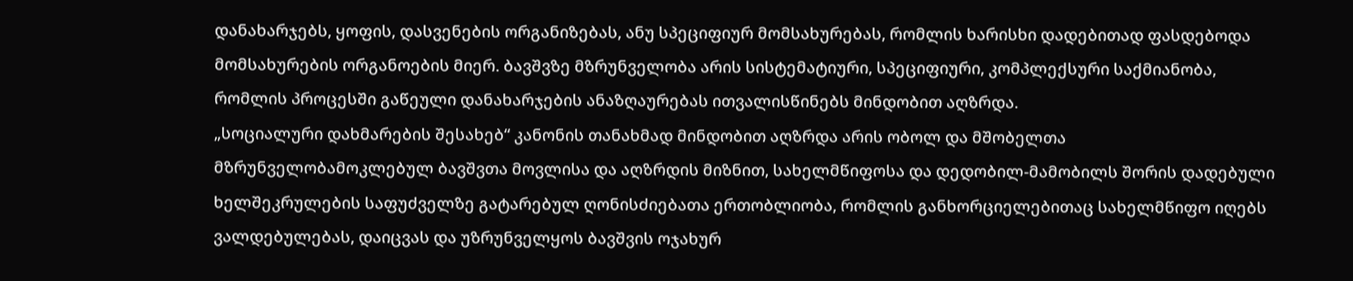დანახარჯებს, ყოფის, დასვენების ორგანიზებას, ანუ სპეციფიურ მომსახურებას, რომლის ხარისხი დადებითად ფასდებოდა მომსახურების ორგანოების მიერ. ბავშვზე მზრუნველობა არის სისტემატიური, სპეციფიური, კომპლექსური საქმიანობა, რომლის პროცესში გაწეული დანახარჯების ანაზღაურებას ითვალისწინებს მინდობით აღზრდა.
„სოციალური დახმარების შესახებ“ კანონის თანახმად მინდობით აღზრდა არის ობოლ და მშობელთა მზრუნველობამოკლებულ ბავშვთა მოვლისა და აღზრდის მიზნით, სახელმწიფოსა და დედობილ-მამობილს შორის დადებული ხელშეკრულების საფუძველზე გატარებულ ღონისძიებათა ერთობლიობა, რომლის განხორციელებითაც სახელმწიფო იღებს ვალდებულებას, დაიცვას და უზრუნველყოს ბავშვის ოჯახურ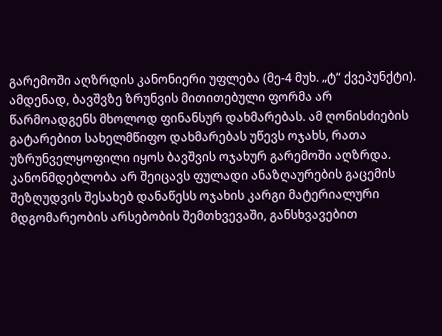გარემოში აღზრდის კანონიერი უფლება (მე-4 მუხ. „ტ“ ქვეპუნქტი). ამდენად, ბავშვზე ზრუნვის მითითებული ფორმა არ წარმოადგენს მხოლოდ ფინანსურ დახმარებას. ამ ღონისძიების გატარებით სახელმწიფო დახმარებას უწევს ოჯახს, რათა უზრუნველყოფილი იყოს ბავშვის ოჯახურ გარემოში აღზრდა. კანონმდებლობა არ შეიცავს ფულადი ანაზღაურების გაცემის შეზღუდვის შესახებ დანაწესს ოჯახის კარგი მატერიალური მდგომარეობის არსებობის შემთხვევაში, განსხვავებით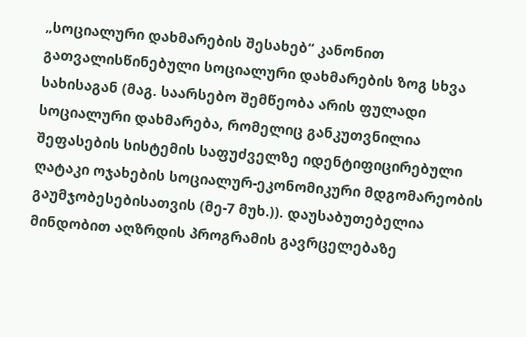„სოციალური დახმარების შესახებ“ კანონით გათვალისწინებული სოციალური დახმარების ზოგ სხვა სახისაგან (მაგ. საარსებო შემწეობა არის ფულადი სოციალური დახმარება, რომელიც განკუთვნილია შეფასების სისტემის საფუძველზე იდენტიფიცირებული ღატაკი ოჯახების სოციალურ-ეკონომიკური მდგომარეობის გაუმჯობესებისათვის (მე-7 მუხ.)). დაუსაბუთებელია მინდობით აღზრდის პროგრამის გავრცელებაზე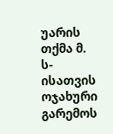უარის თქმა მ. ს-ისათვის ოჯახური გარემოს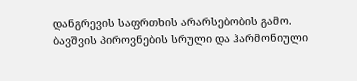დანგრევის საფრთხის არარსებობის გამო. ბავშვის პიროვნების სრული და ჰარმონიული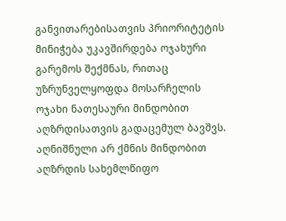განვითარებისათვის პრიორიტეტის მინიჭება უკავშირდება ოჯახური გარემოს შექმნას, რითაც უზრუნველყოფდა მოსარჩელის ოჯახი ნათესაური მინდობით აღზრდისათვის გადაცემულ ბავშვს. აღნიშნული არ ქმნის მინდობით აღზრდის სახემლწიფო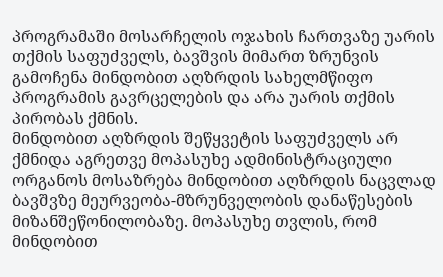პროგრამაში მოსარჩელის ოჯახის ჩართვაზე უარის თქმის საფუძველს, ბავშვის მიმართ ზრუნვის გამოჩენა მინდობით აღზრდის სახელმწიფო პროგრამის გავრცელების და არა უარის თქმის პირობას ქმნის.
მინდობით აღზრდის შეწყვეტის საფუძველს არ ქმნიდა აგრეთვე მოპასუხე ადმინისტრაციული ორგანოს მოსაზრება მინდობით აღზრდის ნაცვლად ბავშვზე მეურვეობა-მზრუნველობის დანაწესების მიზანშეწონილობაზე. მოპასუხე თვლის, რომ მინდობით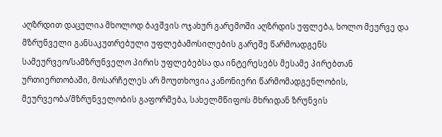აღზრდით დაცულია მხოლოდ ბავშვის ოჯახურ გარემოში აღზრდის უფლება, ხოლო მეურვე და მზრუნველი განსაკუთრებული უფლებამოსილების გარეშე წარმოადგენს სამეურვეო/სამზრუნველო პირის უფლებებსა და ინტერესებს მესამე პირებთან ურთიერთობაში, მოსარჩელეს არ მოუთხოვია კანონიერი წარმომადგენლობის, მეურვეობა/მზრუნველობის გაფორმება, სახელმწიფოს მხრიდან ზრუნვის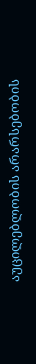აუცილებლობის არარსებობის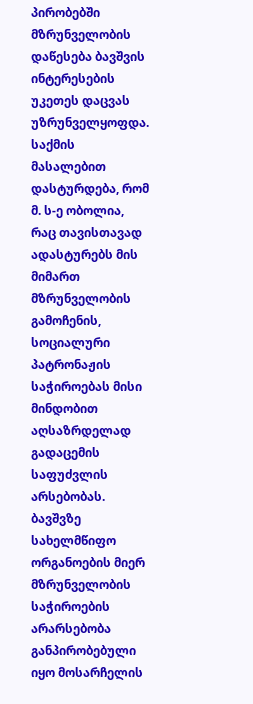პირობებში მზრუნველობის დაწესება ბავშვის ინტერესების უკეთეს დაცვას უზრუნველყოფდა. საქმის მასალებით დასტურდება, რომ მ. ს-ე ობოლია, რაც თავისთავად ადასტურებს მის მიმართ მზრუნველობის გამოჩენის, სოციალური პატრონაჟის საჭიროებას მისი მინდობით აღსაზრდელად გადაცემის საფუძვლის არსებობას. ბავშვზე სახელმწიფო ორგანოების მიერ მზრუნველობის საჭიროების არარსებობა განპირობებული იყო მოსარჩელის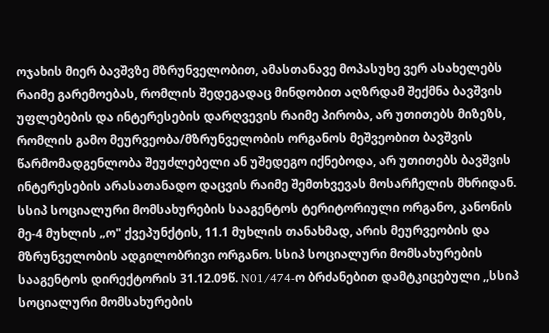ოჯახის მიერ ბავშვზე მზრუნველობით, ამასთანავე მოპასუხე ვერ ასახელებს რაიმე გარემოებას, რომლის შედეგადაც მინდობით აღზრდამ შექმნა ბავშვის უფლებების და ინტერესების დარღვევის რაიმე პირობა, არ უთითებს მიზეზს, რომლის გამო მეურვეობა/მზრუნველობის ორგანოს მეშვეობით ბავშვის წარმომადგენლობა შეუძლებელი ან უშედეგო იქნებოდა, არ უთითებს ბავშვის ინტერესების არასათანადო დაცვის რაიმე შემთხვევას მოსარჩელის მხრიდან. სსიპ სოციალური მომსახურების სააგენტოს ტერიტორიული ორგანო, კანონის მე-4 მუხლის „ო" ქვეპუნქტის, 11.1 მუხლის თანახმად, არის მეურვეობის და მზრუნველობის ადგილობრივი ორგანო. სსიპ სოციალური მომსახურების სააგენტოს დირექტორის 31.12.09წ. N01/474-ო ბრძანებით დამტკიცებული ,,სსიპ სოციალური მომსახურების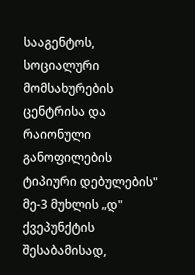სააგენტოს, სოციალური მომსახურების ცენტრისა და რაიონული განოფილების ტიპიური დებულების" მე-3 მუხლის „დ" ქვეპუნქტის შესაბამისად,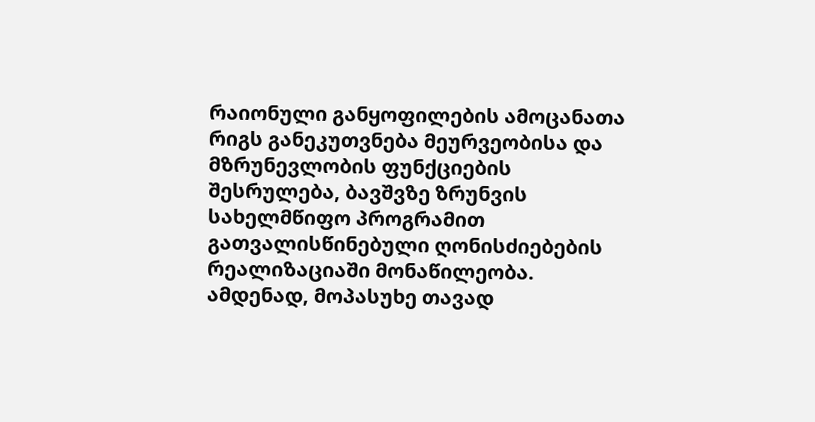რაიონული განყოფილების ამოცანათა რიგს განეკუთვნება მეურვეობისა და მზრუნევლობის ფუნქციების შესრულება, ბავშვზე ზრუნვის სახელმწიფო პროგრამით გათვალისწინებული ღონისძიებების რეალიზაციაში მონაწილეობა. ამდენად, მოპასუხე თავად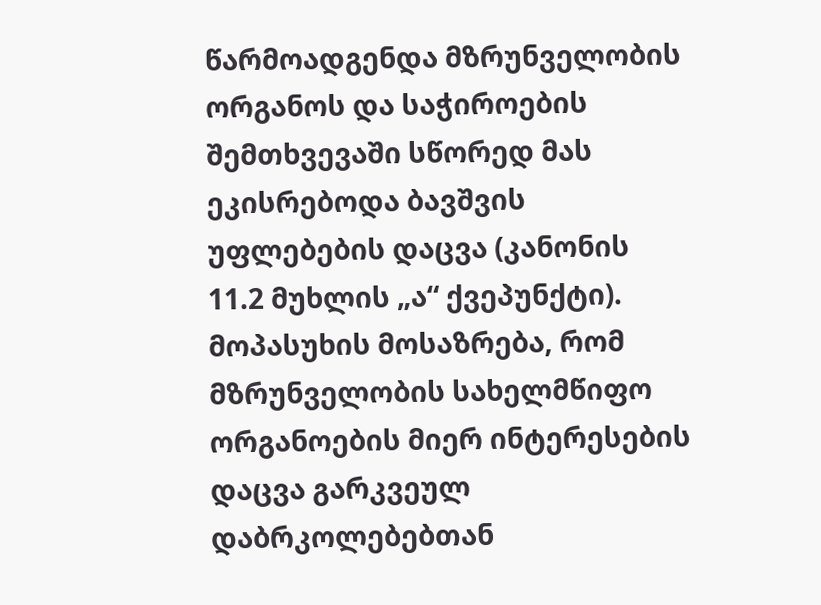წარმოადგენდა მზრუნველობის ორგანოს და საჭიროების შემთხვევაში სწორედ მას ეკისრებოდა ბავშვის უფლებების დაცვა (კანონის 11.2 მუხლის „ა“ ქვეპუნქტი). მოპასუხის მოსაზრება, რომ მზრუნველობის სახელმწიფო ორგანოების მიერ ინტერესების დაცვა გარკვეულ დაბრკოლებებთან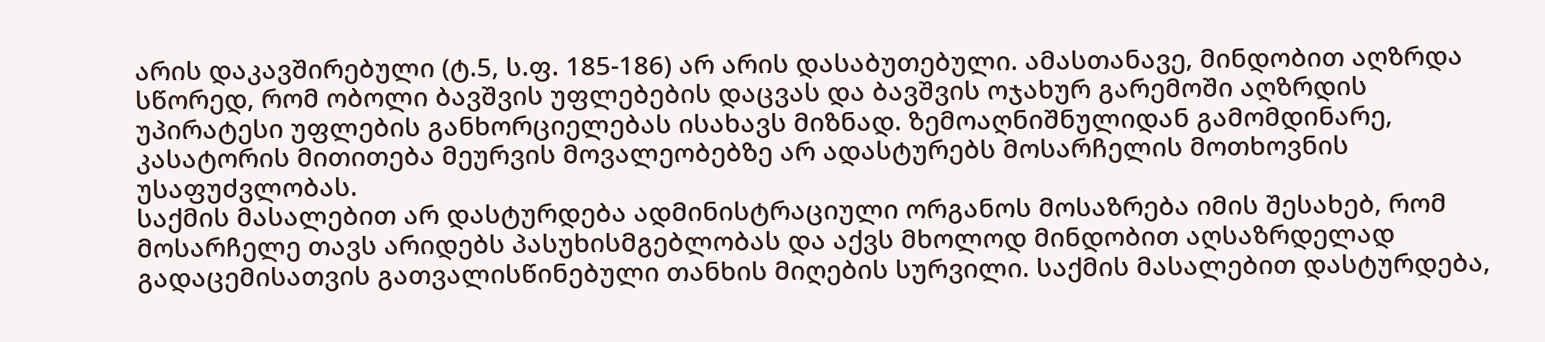არის დაკავშირებული (ტ.5, ს.ფ. 185-186) არ არის დასაბუთებული. ამასთანავე, მინდობით აღზრდა სწორედ, რომ ობოლი ბავშვის უფლებების დაცვას და ბავშვის ოჯახურ გარემოში აღზრდის უპირატესი უფლების განხორციელებას ისახავს მიზნად. ზემოაღნიშნულიდან გამომდინარე, კასატორის მითითება მეურვის მოვალეობებზე არ ადასტურებს მოსარჩელის მოთხოვნის უსაფუძვლობას.
საქმის მასალებით არ დასტურდება ადმინისტრაციული ორგანოს მოსაზრება იმის შესახებ, რომ მოსარჩელე თავს არიდებს პასუხისმგებლობას და აქვს მხოლოდ მინდობით აღსაზრდელად გადაცემისათვის გათვალისწინებული თანხის მიღების სურვილი. საქმის მასალებით დასტურდება,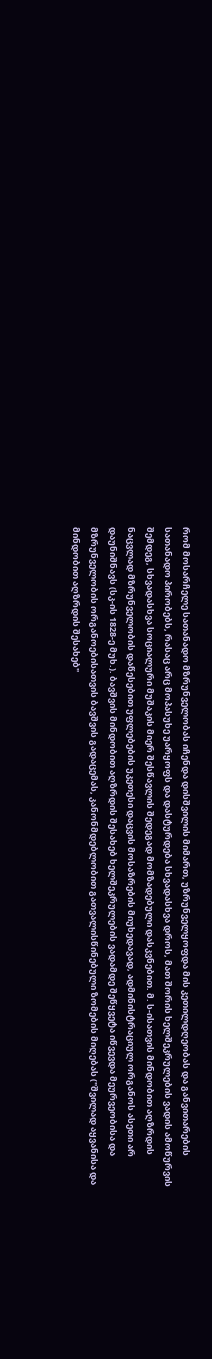რომ მოსარჩელე სათანადო მზრუნველობას იჩენდა დისშვილის მიმართ, უზრუნველყოფდა მის კეთილდღეობას და განვითარების სათანადო პირობებს, რასაც არც მოპასუხე უარყოფს და დასტურდება სხვადასხვა დროს, მათ შორის ხელშეკრულების ვადის ამოწურვის შემდეგ, სხვადასხვა სოციალური მუშაკის მიერ შესწავლის შედეგად მომზადებული დასკვნებით. მ. ს-ისათვის მინდობით აღზრდის ნაცვლად მზრუნველობის დაწესებით უფლებების უკეთესი დაცვის მოსაზრების მიუხედავად, ადმინისტრაციულ ორგანოს ასეთი არ დაუნიშნავს (სკ-ის 1828-ე მუხ.). ბავშვის მინდობით აღზრდის შესახებ ხელშეკრულების ვადამდე შეწყვეტა იწვევდა მეურვეობისა და მზრუნველობის ორგანოებისათვის ბავშვის გადაცემას, კანონმდებლობით გათვალისწინებული ზომების მიღებას ("შვილად აყვანისა და მინდობით აღზრდის შესახებ"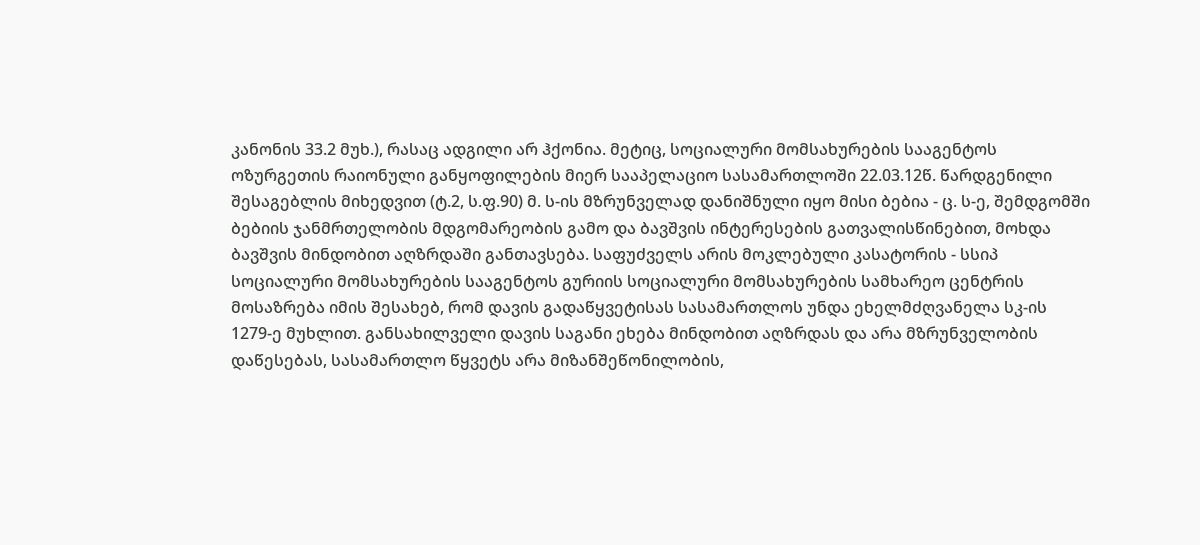კანონის 33.2 მუხ.), რასაც ადგილი არ ჰქონია. მეტიც, სოციალური მომსახურების სააგენტოს ოზურგეთის რაიონული განყოფილების მიერ სააპელაციო სასამართლოში 22.03.12წ. წარდგენილი შესაგებლის მიხედვით (ტ.2, ს.ფ.90) მ. ს-ის მზრუნველად დანიშნული იყო მისი ბებია - ც. ს-ე, შემდგომში ბებიის ჯანმრთელობის მდგომარეობის გამო და ბავშვის ინტერესების გათვალისწინებით, მოხდა ბავშვის მინდობით აღზრდაში განთავსება. საფუძველს არის მოკლებული კასატორის - სსიპ სოციალური მომსახურების სააგენტოს გურიის სოციალური მომსახურების სამხარეო ცენტრის მოსაზრება იმის შესახებ, რომ დავის გადაწყვეტისას სასამართლოს უნდა ეხელმძღვანელა სკ-ის 1279-ე მუხლით. განსახილველი დავის საგანი ეხება მინდობით აღზრდას და არა მზრუნველობის დაწესებას, სასამართლო წყვეტს არა მიზანშეწონილობის,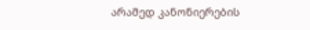არამედ კანონიერების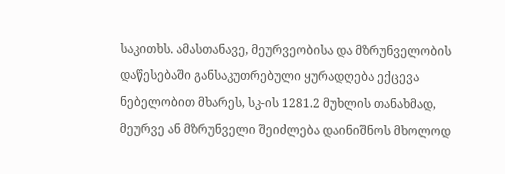საკითხს. ამასთანავე, მეურვეობისა და მზრუნველობის დაწესებაში განსაკუთრებული ყურადღება ექცევა ნებელობით მხარეს, სკ-ის 1281.2 მუხლის თანახმად, მეურვე ან მზრუნველი შეიძლება დაინიშნოს მხოლოდ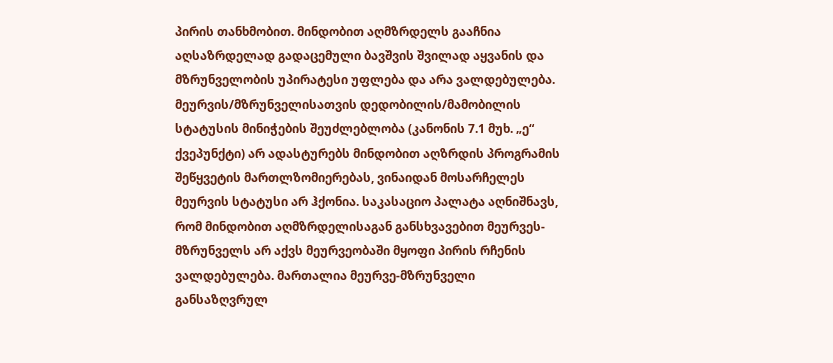პირის თანხმობით. მინდობით აღმზრდელს გააჩნია აღსაზრდელად გადაცემული ბავშვის შვილად აყვანის და მზრუნველობის უპირატესი უფლება და არა ვალდებულება. მეურვის/მზრუნველისათვის დედობილის/მამობილის სტატუსის მინიჭების შეუძლებლობა (კანონის 7.1 მუხ. „ე“ ქვეპუნქტი) არ ადასტურებს მინდობით აღზრდის პროგრამის შეწყვეტის მართლზომიერებას, ვინაიდან მოსარჩელეს მეურვის სტატუსი არ ჰქონია. საკასაციო პალატა აღნიშნავს, რომ მინდობით აღმზრდელისაგან განსხვავებით მეურვეს-მზრუნველს არ აქვს მეურვეობაში მყოფი პირის რჩენის ვალდებულება. მართალია მეურვე-მზრუნველი განსაზღვრულ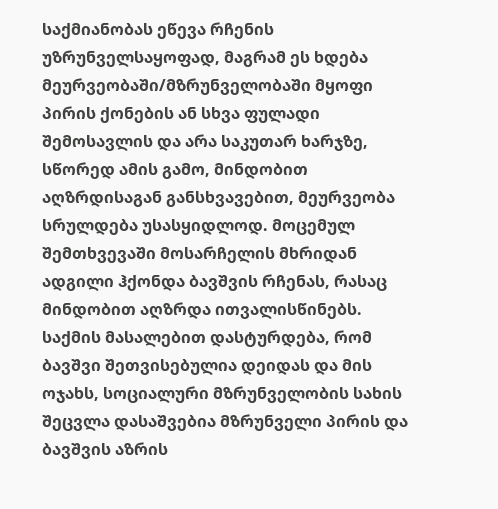საქმიანობას ეწევა რჩენის უზრუნველსაყოფად, მაგრამ ეს ხდება მეურვეობაში/მზრუნველობაში მყოფი პირის ქონების ან სხვა ფულადი შემოსავლის და არა საკუთარ ხარჯზე, სწორედ ამის გამო, მინდობით აღზრდისაგან განსხვავებით, მეურვეობა სრულდება უსასყიდლოდ. მოცემულ შემთხვევაში მოსარჩელის მხრიდან ადგილი ჰქონდა ბავშვის რჩენას, რასაც მინდობით აღზრდა ითვალისწინებს. საქმის მასალებით დასტურდება, რომ ბავშვი შეთვისებულია დეიდას და მის ოჯახს, სოციალური მზრუნველობის სახის შეცვლა დასაშვებია მზრუნველი პირის და ბავშვის აზრის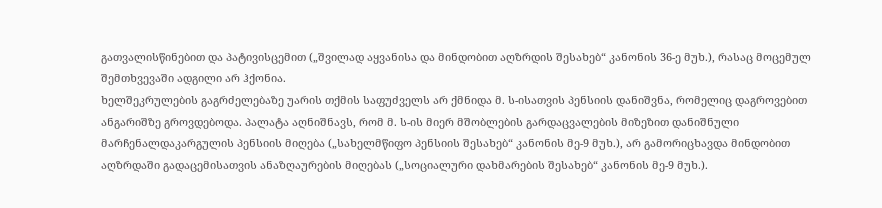გათვალისწინებით და პატივისცემით („შვილად აყვანისა და მინდობით აღზრდის შესახებ“ კანონის 36-ე მუხ.), რასაც მოცემულ შემთხვევაში ადგილი არ ჰქონია.
ხელშეკრულების გაგრძელებაზე უარის თქმის საფუძველს არ ქმნიდა მ. ს-ისათვის პენსიის დანიშვნა, რომელიც დაგროვებით ანგარიშზე გროვდებოდა. პალატა აღნიშნავს, რომ მ. ს-ის მიერ მშობლების გარდაცვალების მიზეზით დანიშნული მარჩენალდაკარგულის პენსიის მიღება („სახელმწიფო პენსიის შესახებ“ კანონის მე-9 მუხ.), არ გამორიცხავდა მინდობით აღზრდაში გადაცემისათვის ანაზღაურების მიღებას („სოციალური დახმარების შესახებ“ კანონის მე-9 მუხ.).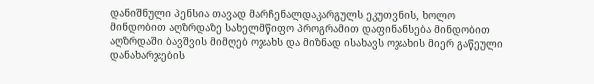დანიშნული პენსია თავად მარჩენალდაკარგულს ეკუთვნის, ხოლო მინდობით აღზრდაზე სახელმწიფო პროგრამით დაფინანსება მინდობით აღზრდაში ბავშვის მიმღებ ოჯახს და მიზნად ისახავს ოჯახის მიერ გაწეული დანახარჯების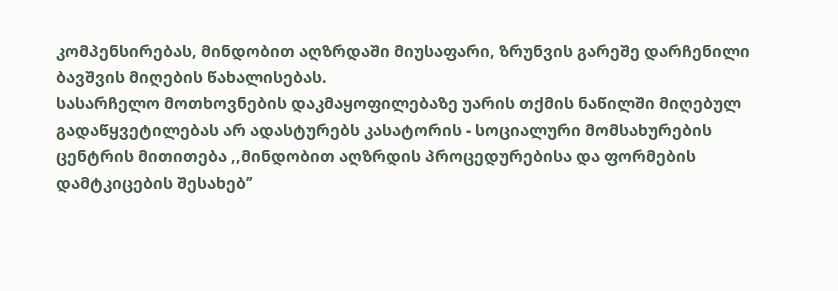კომპენსირებას, მინდობით აღზრდაში მიუსაფარი, ზრუნვის გარეშე დარჩენილი ბავშვის მიღების წახალისებას.
სასარჩელო მოთხოვნების დაკმაყოფილებაზე უარის თქმის ნაწილში მიღებულ გადაწყვეტილებას არ ადასტურებს კასატორის - სოციალური მომსახურების ცენტრის მითითება ,,მინდობით აღზრდის პროცედურებისა და ფორმების დამტკიცების შესახებ’’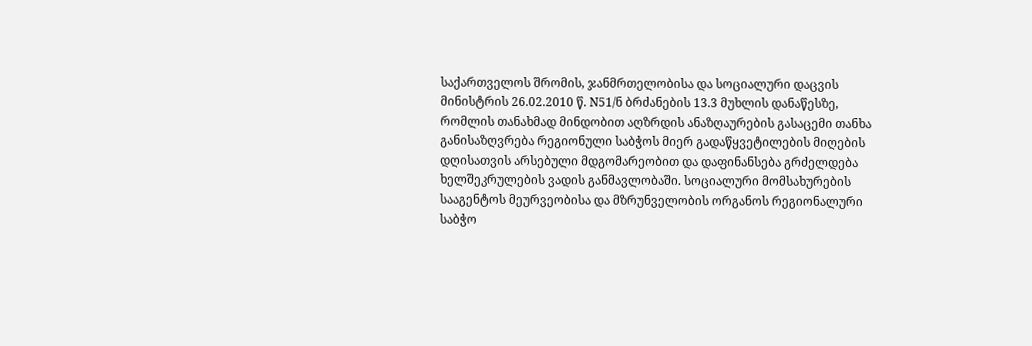საქართველოს შრომის, ჯანმრთელობისა და სოციალური დაცვის მინისტრის 26.02.2010 წ. N51/ნ ბრძანების 13.3 მუხლის დანაწესზე, რომლის თანახმად მინდობით აღზრდის ანაზღაურების გასაცემი თანხა განისაზღვრება რეგიონული საბჭოს მიერ გადაწყვეტილების მიღების დღისათვის არსებული მდგომარეობით და დაფინანსება გრძელდება ხელშეკრულების ვადის განმავლობაში. სოციალური მომსახურების სააგენტოს მეურვეობისა და მზრუნველობის ორგანოს რეგიონალური საბჭო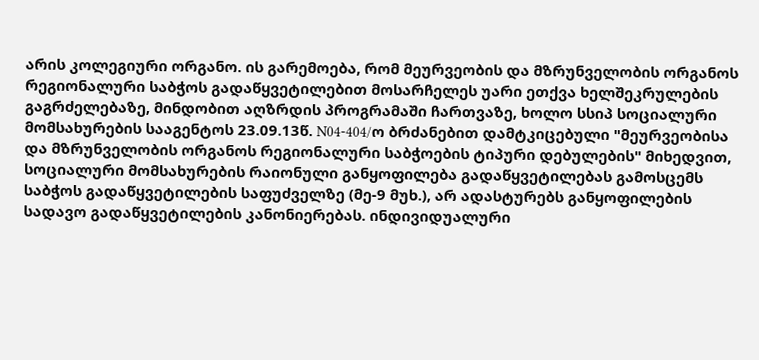არის კოლეგიური ორგანო. ის გარემოება, რომ მეურვეობის და მზრუნველობის ორგანოს რეგიონალური საბჭოს გადაწყვეტილებით მოსარჩელეს უარი ეთქვა ხელშეკრულების გაგრძელებაზე, მინდობით აღზრდის პროგრამაში ჩართვაზე, ხოლო სსიპ სოციალური მომსახურების სააგენტოს 23.09.13წ. N04-404/ო ბრძანებით დამტკიცებული "მეურვეობისა და მზრუნველობის ორგანოს რეგიონალური საბჭოების ტიპური დებულების" მიხედვით, სოციალური მომსახურების რაიონული განყოფილება გადაწყვეტილებას გამოსცემს საბჭოს გადაწყვეტილების საფუძველზე (მე-9 მუხ.), არ ადასტურებს განყოფილების სადავო გადაწყვეტილების კანონიერებას. ინდივიდუალური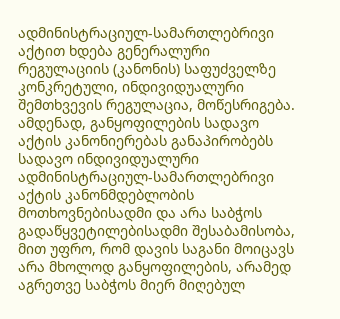ადმინისტრაციულ-სამართლებრივი აქტით ხდება გენერალური რეგულაციის (კანონის) საფუძველზე კონკრეტული, ინდივიდუალური შემთხვევის რეგულაცია, მოწესრიგება. ამდენად, განყოფილების სადავო აქტის კანონიერებას განაპირობებს სადავო ინდივიდუალური ადმინისტრაციულ-სამართლებრივი აქტის კანონმდებლობის მოთხოვნებისადმი და არა საბჭოს გადაწყვეტილებისადმი შესაბამისობა, მით უფრო, რომ დავის საგანი მოიცავს არა მხოლოდ განყოფილების, არამედ აგრეთვე საბჭოს მიერ მიღებულ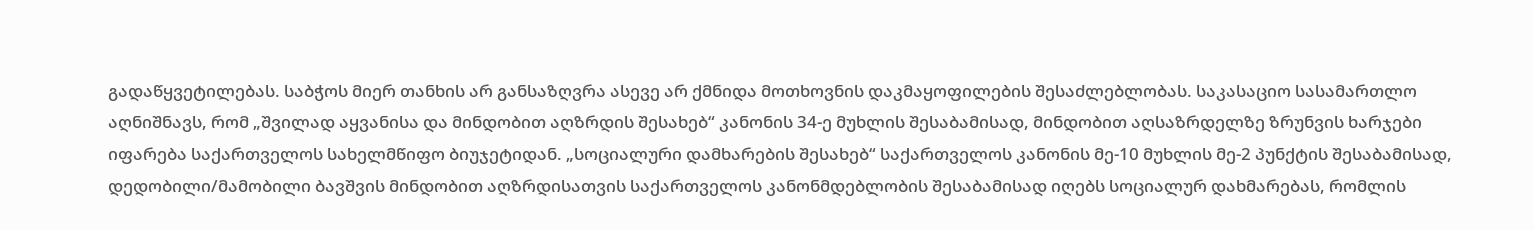გადაწყვეტილებას. საბჭოს მიერ თანხის არ განსაზღვრა ასევე არ ქმნიდა მოთხოვნის დაკმაყოფილების შესაძლებლობას. საკასაციო სასამართლო აღნიშნავს, რომ „შვილად აყვანისა და მინდობით აღზრდის შესახებ“ კანონის 34-ე მუხლის შესაბამისად, მინდობით აღსაზრდელზე ზრუნვის ხარჯები იფარება საქართველოს სახელმწიფო ბიუჯეტიდან. „სოციალური დამხარების შესახებ“ საქართველოს კანონის მე-10 მუხლის მე-2 პუნქტის შესაბამისად, დედობილი/მამობილი ბავშვის მინდობით აღზრდისათვის საქართველოს კანონმდებლობის შესაბამისად იღებს სოციალურ დახმარებას, რომლის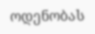ოდენობას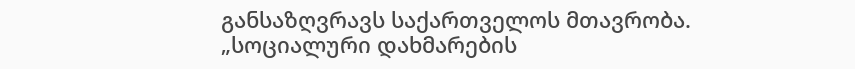განსაზღვრავს საქართველოს მთავრობა. „სოციალური დახმარების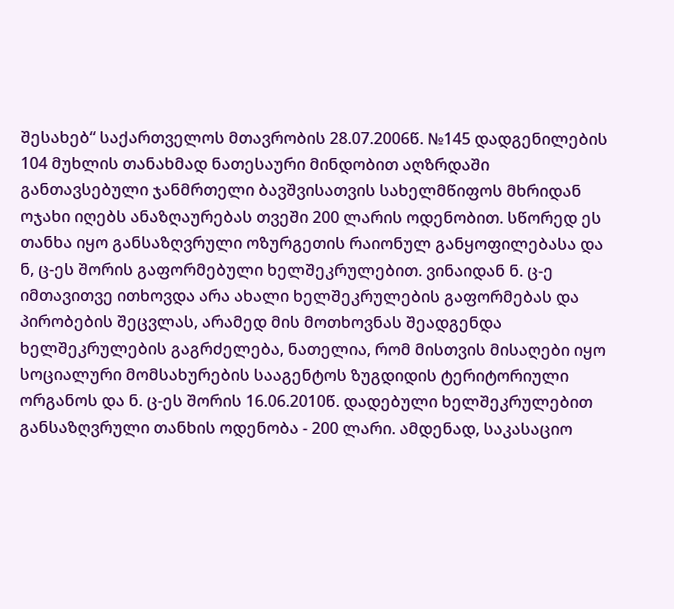შესახებ“ საქართველოს მთავრობის 28.07.2006წ. №145 დადგენილების 104 მუხლის თანახმად ნათესაური მინდობით აღზრდაში განთავსებული ჯანმრთელი ბავშვისათვის სახელმწიფოს მხრიდან ოჯახი იღებს ანაზღაურებას თვეში 200 ლარის ოდენობით. სწორედ ეს თანხა იყო განსაზღვრული ოზურგეთის რაიონულ განყოფილებასა და ნ, ც-ეს შორის გაფორმებული ხელშეკრულებით. ვინაიდან ნ. ც-ე იმთავითვე ითხოვდა არა ახალი ხელშეკრულების გაფორმებას და პირობების შეცვლას, არამედ მის მოთხოვნას შეადგენდა ხელშეკრულების გაგრძელება, ნათელია, რომ მისთვის მისაღები იყო სოციალური მომსახურების სააგენტოს ზუგდიდის ტერიტორიული ორგანოს და ნ. ც-ეს შორის 16.06.2010წ. დადებული ხელშეკრულებით განსაზღვრული თანხის ოდენობა - 200 ლარი. ამდენად, საკასაციო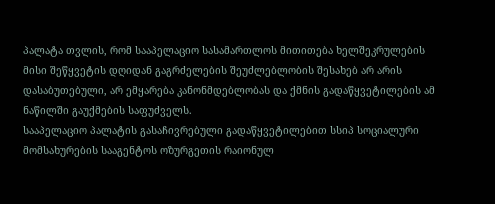პალატა თვლის, რომ სააპელაციო სასამართლოს მითითება ხელშეკრულების მისი შეწყვეტის დღიდან გაგრძელების შეუძლებლობის შესახებ არ არის დასაბუთებული, არ ემყარება კანონმდებლობას და ქმნის გადაწყვეტილების ამ ნაწილში გაუქმების საფუძველს.
სააპელაციო პალატის გასაჩივრებული გადაწყვეტილებით სსიპ სოციალური მომსახურების სააგენტოს ოზურგეთის რაიონულ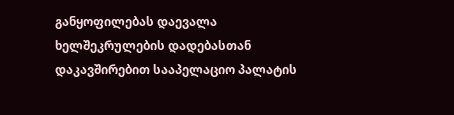განყოფილებას დაევალა ხელშეკრულების დადებასთან დაკავშირებით სააპელაციო პალატის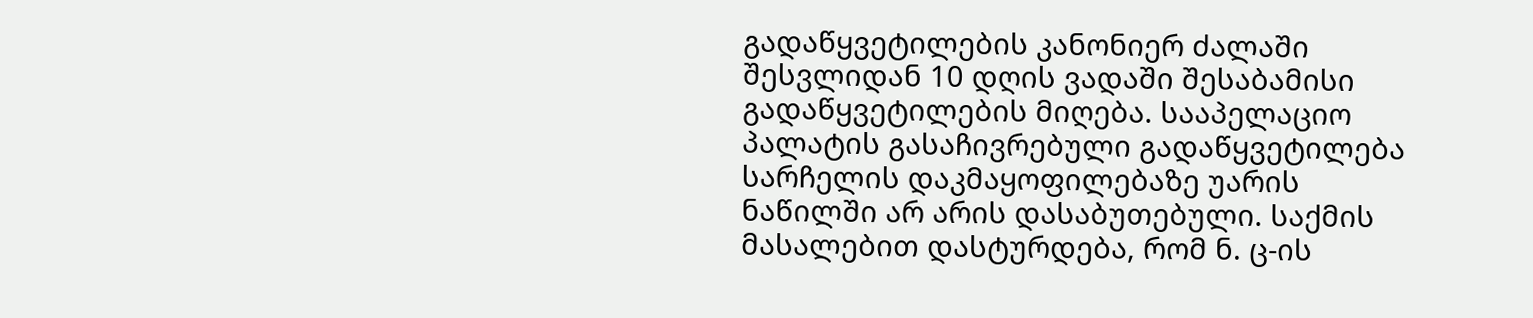გადაწყვეტილების კანონიერ ძალაში შესვლიდან 10 დღის ვადაში შესაბამისი გადაწყვეტილების მიღება. სააპელაციო პალატის გასაჩივრებული გადაწყვეტილება სარჩელის დაკმაყოფილებაზე უარის ნაწილში არ არის დასაბუთებული. საქმის მასალებით დასტურდება, რომ ნ. ც-ის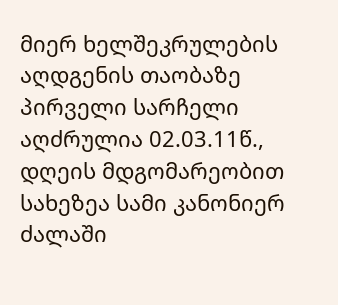მიერ ხელშეკრულების აღდგენის თაობაზე პირველი სარჩელი აღძრულია 02.03.11წ., დღეის მდგომარეობით სახეზეა სამი კანონიერ ძალაში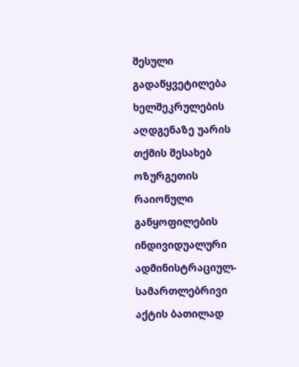შესული გადაწყვეტილება ხელშეკრულების აღდგენაზე უარის თქმის შესახებ ოზურგეთის რაიონული განყოფილების ინდივიდუალური ადმინისტრაციულ-სამართლებრივი აქტის ბათილად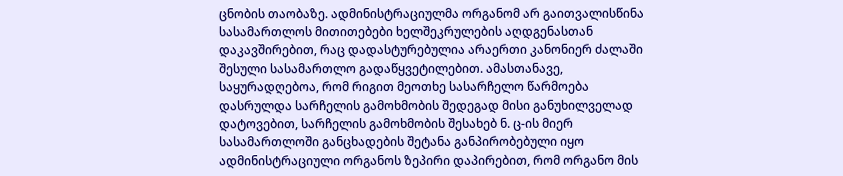ცნობის თაობაზე. ადმინისტრაციულმა ორგანომ არ გაითვალისწინა სასამართლოს მითითებები ხელშეკრულების აღდგენასთან დაკავშირებით, რაც დადასტურებულია არაერთი კანონიერ ძალაში შესული სასამართლო გადაწყვეტილებით. ამასთანავე, საყურადღებოა, რომ რიგით მეოთხე სასარჩელო წარმოება დასრულდა სარჩელის გამოხმობის შედეგად მისი განუხილველად დატოვებით, სარჩელის გამოხმობის შესახებ ნ. ც-ის მიერ სასამართლოში განცხადების შეტანა განპირობებული იყო ადმინისტრაციული ორგანოს ზეპირი დაპირებით, რომ ორგანო მის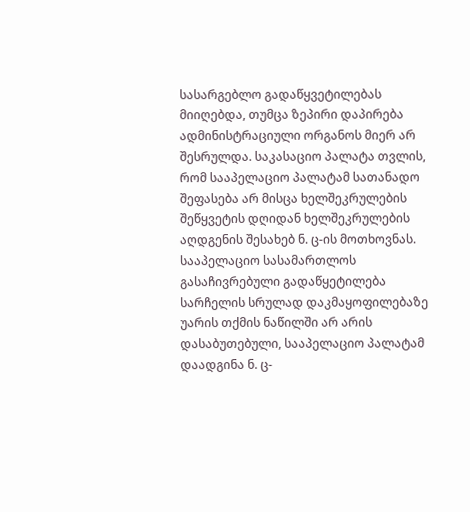სასარგებლო გადაწყვეტილებას მიიღებდა, თუმცა ზეპირი დაპირება ადმინისტრაციული ორგანოს მიერ არ შესრულდა. საკასაციო პალატა თვლის, რომ სააპელაციო პალატამ სათანადო შეფასება არ მისცა ხელშეკრულების შეწყვეტის დღიდან ხელშეკრულების აღდგენის შესახებ ნ. ც-ის მოთხოვნას. სააპელაციო სასამართლოს გასაჩივრებული გადაწყეტილება სარჩელის სრულად დაკმაყოფილებაზე უარის თქმის ნაწილში არ არის დასაბუთებული, სააპელაციო პალატამ დაადგინა ნ. ც-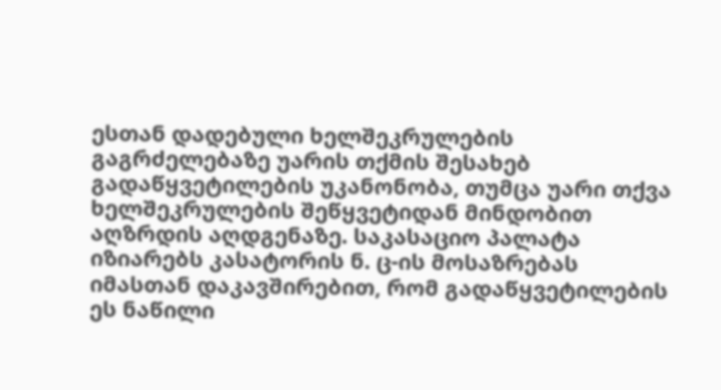ესთან დადებული ხელშეკრულების გაგრძელებაზე უარის თქმის შესახებ გადაწყვეტილების უკანონობა, თუმცა უარი თქვა ხელშეკრულების შეწყვეტიდან მინდობით აღზრდის აღდგენაზე. საკასაციო პალატა იზიარებს კასატორის ნ. ც-ის მოსაზრებას იმასთან დაკავშირებით, რომ გადაწყვეტილების ეს ნაწილი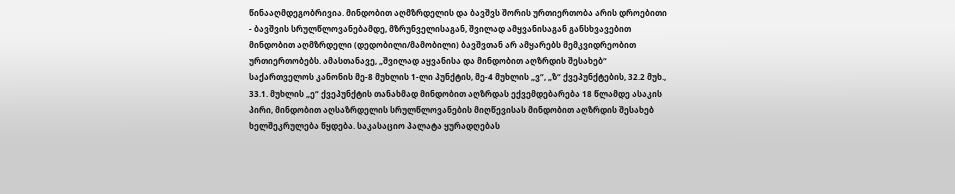წინააღმდეგობრივია. მინდობით აღმზრდელის და ბავშვს შორის ურთიერთობა არის დროებითი - ბავშვის სრულწლოვანებამდე, მზრუნველისაგან, შვილად ამყვანისაგან განსხვავებით მინდობით აღმზრდელი (დედობილი/მამობილი) ბავშვთან არ ამყარებს მემკვიდრეობით ურთიერთობებს. ამასთანავე, „შვილად აყვანისა და მინდობით აღზრდის შესახებ“ საქართველოს კანონის მე-8 მუხლის 1-ლი პუნქტის, მე-4 მუხლის „ვ“, „ზ“ ქვეპუნქტების, 32.2 მუხ., 33.1. მუხლის „ე“ ქვეპუნქტის თანახმად მინდობით აღზრდას ექვემდებარება 18 წლამდე ასაკის პირი, მინდობით აღსაზრდელის სრულწლოვანების მიღწევისას მინდობით აღზრდის შესახებ ხელშეკრულება წყდება. საკასაციო პალატა ყურადღებას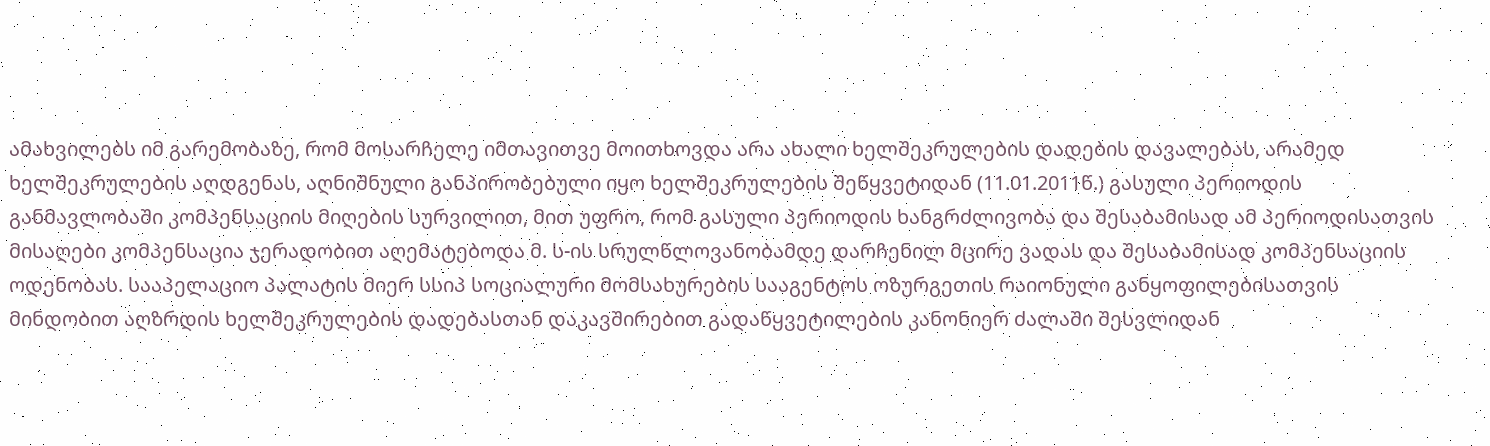ამახვილებს იმ გარემობაზე, რომ მოსარჩელე იმთავითვე მოითხოვდა არა ახალი ხელშეკრულების დადების დავალებას, არამედ ხელშეკრულების აღდგენას, აღნიშნული განპირობებული იყო ხელშეკრულების შეწყვეტიდან (11.01.2011წ.) გასული პერიოდის განმავლობაში კომპენსაციის მიღების სურვილით, მით უფრო, რომ გასული პერიოდის ხანგრძლივობა და შესაბამისად ამ პერიოდისათვის მისაღები კომპენსაცია ჯერადობით აღემატებოდა მ. ს-ის სრულწლოვანობამდე დარჩენილ მცირე ვადას და შესაბამისად კომპენსაციის ოდენობას. სააპელაციო პალატის მიერ სსიპ სოციალური მომსახურების სააგენტოს ოზურგეთის რაიონული განყოფილებისათვის მინდობით აღზრდის ხელშეკრულების დადებასთან დაკავშირებით გადაწყვეტილების კანონიერ ძალაში შესვლიდან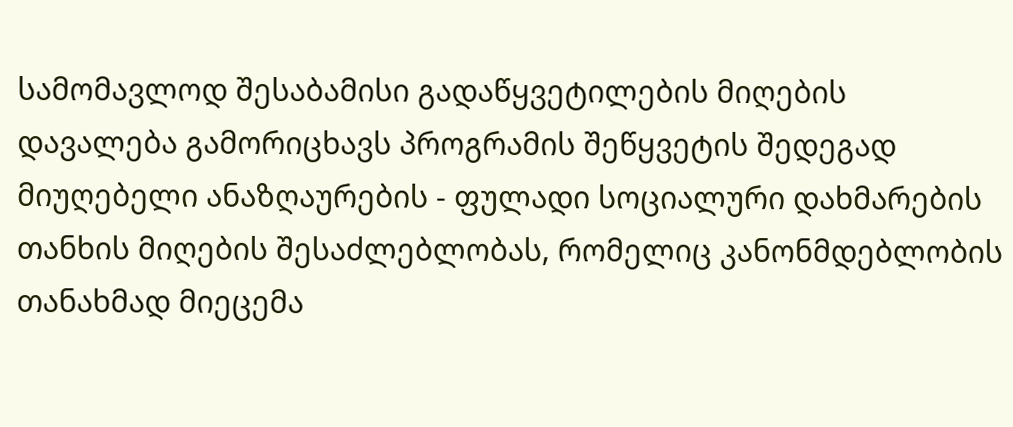სამომავლოდ შესაბამისი გადაწყვეტილების მიღების დავალება გამორიცხავს პროგრამის შეწყვეტის შედეგად მიუღებელი ანაზღაურების - ფულადი სოციალური დახმარების თანხის მიღების შესაძლებლობას, რომელიც კანონმდებლობის თანახმად მიეცემა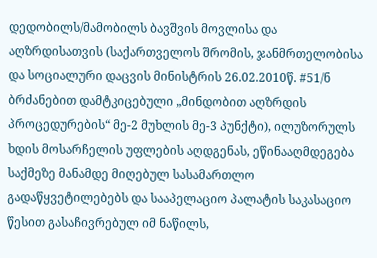დედობილს/მამობილს ბავშვის მოვლისა და აღზრდისათვის (საქართველოს შრომის, ჯანმრთელობისა და სოციალური დაცვის მინისტრის 26.02.2010წ. #51/ნ ბრძანებით დამტკიცებული „მინდობით აღზრდის პროცედურების“ მე-2 მუხლის მე-3 პუნქტი), ილუზორულს ხდის მოსარჩელის უფლების აღდგენას, ეწინააღმდეგება საქმეზე მანამდე მიღებულ სასამართლო გადაწყვეტილებებს და სააპელაციო პალატის საკასაციო წესით გასაჩივრებულ იმ ნაწილს,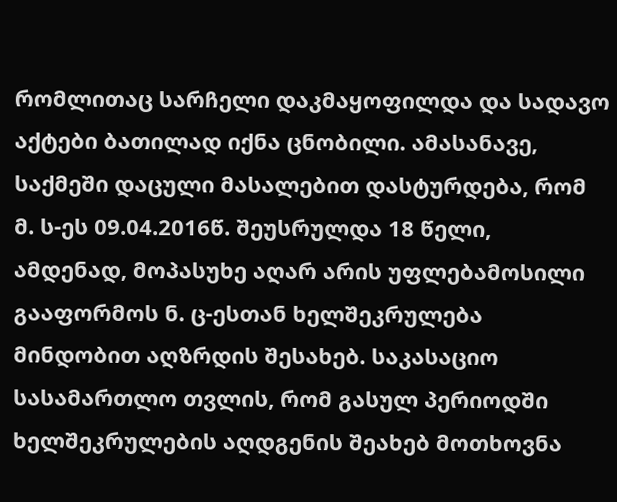რომლითაც სარჩელი დაკმაყოფილდა და სადავო აქტები ბათილად იქნა ცნობილი. ამასანავე, საქმეში დაცული მასალებით დასტურდება, რომ მ. ს-ეს 09.04.2016წ. შეუსრულდა 18 წელი, ამდენად, მოპასუხე აღარ არის უფლებამოსილი გააფორმოს ნ. ც-ესთან ხელშეკრულება მინდობით აღზრდის შესახებ. საკასაციო სასამართლო თვლის, რომ გასულ პერიოდში ხელშეკრულების აღდგენის შეახებ მოთხოვნა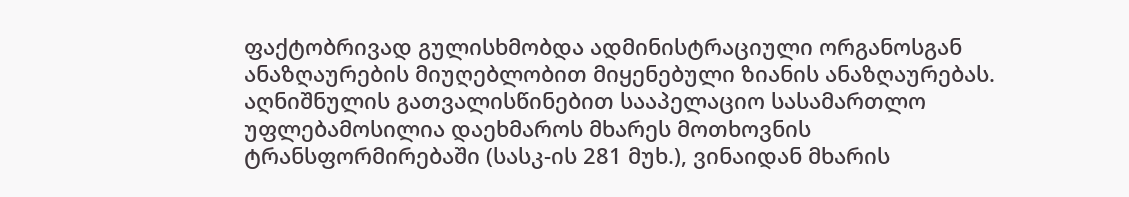ფაქტობრივად გულისხმობდა ადმინისტრაციული ორგანოსგან ანაზღაურების მიუღებლობით მიყენებული ზიანის ანაზღაურებას. აღნიშნულის გათვალისწინებით სააპელაციო სასამართლო უფლებამოსილია დაეხმაროს მხარეს მოთხოვნის ტრანსფორმირებაში (სასკ-ის 281 მუხ.), ვინაიდან მხარის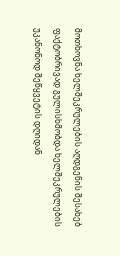მოთხოვნა ხელშეკრულების აღდგენის შესახებ ფაქტობრივად გულისხმობდა ხელშეკრულების უკანონოდ შეწყვეტის დღიდან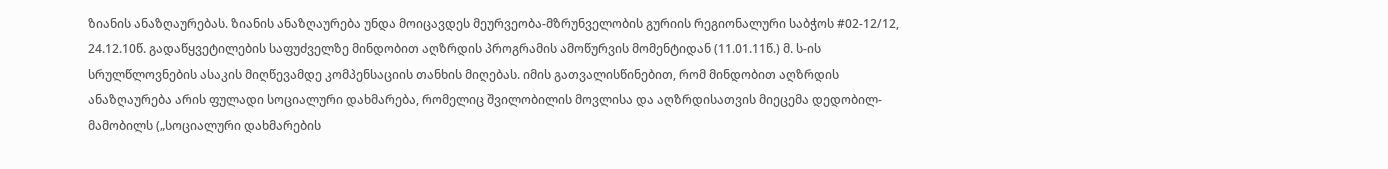ზიანის ანაზღაურებას. ზიანის ანაზღაურება უნდა მოიცავდეს მეურვეობა-მზრუნველობის გურიის რეგიონალური საბჭოს #02-12/12, 24.12.10წ. გადაწყვეტილების საფუძველზე მინდობით აღზრდის პროგრამის ამოწურვის მომენტიდან (11.01.11წ.) მ. ს-ის სრულწლოვნების ასაკის მიღწევამდე კომპენსაციის თანხის მიღებას. იმის გათვალისწინებით, რომ მინდობით აღზრდის ანაზღაურება არის ფულადი სოციალური დახმარება, რომელიც შვილობილის მოვლისა და აღზრდისათვის მიეცემა დედობილ-მამობილს („სოციალური დახმარების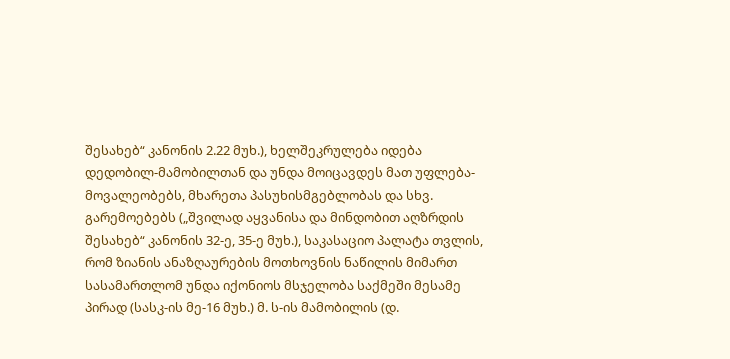შესახებ“ კანონის 2.22 მუხ.), ხელშეკრულება იდება დედობილ-მამობილთან და უნდა მოიცავდეს მათ უფლება-მოვალეობებს, მხარეთა პასუხისმგებლობას და სხვ. გარემოებებს („შვილად აყვანისა და მინდობით აღზრდის შესახებ“ კანონის 32-ე, 35-ე მუხ.), საკასაციო პალატა თვლის, რომ ზიანის ანაზღაურების მოთხოვნის ნაწილის მიმართ სასამართლომ უნდა იქონიოს მსჯელობა საქმეში მესამე პირად (სასკ-ის მე-16 მუხ.) მ. ს-ის მამობილის (დ.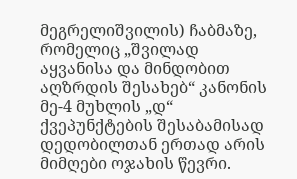მეგრელიშვილის) ჩაბმაზე, რომელიც „შვილად აყვანისა და მინდობით აღზრდის შესახებ“ კანონის მე-4 მუხლის „დ“ ქვეპუნქტების შესაბამისად დედობილთან ერთად არის მიმღები ოჯახის წევრი.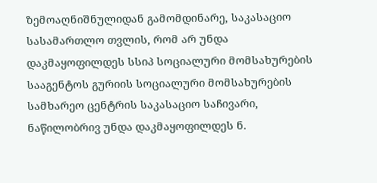ზემოაღნიშნულიდან გამომდინარე, საკასაციო სასამართლო თვლის, რომ არ უნდა დაკმაყოფილდეს სსიპ სოციალური მომსახურების სააგენტოს გურიის სოციალური მომსახურების სამხარეო ცენტრის საკასაციო საჩივარი, ნაწილობრივ უნდა დაკმაყოფილდეს ნ.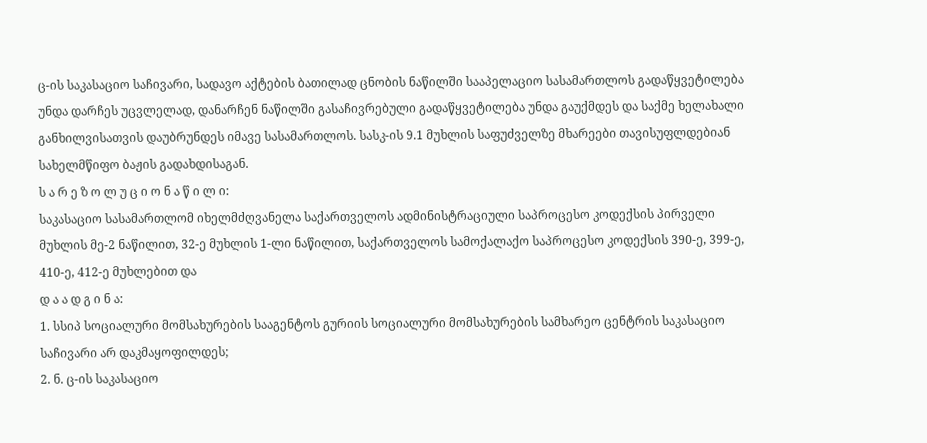ც-ის საკასაციო საჩივარი, სადავო აქტების ბათილად ცნობის ნაწილში სააპელაციო სასამართლოს გადაწყვეტილება უნდა დარჩეს უცვლელად, დანარჩენ ნაწილში გასაჩივრებული გადაწყვეტილება უნდა გაუქმდეს და საქმე ხელახალი განხილვისათვის დაუბრუნდეს იმავე სასამართლოს. სასკ-ის 9.1 მუხლის საფუძველზე მხარეები თავისუფლდებიან სახელმწიფო ბაჟის გადახდისაგან.
ს ა რ ე ზ ო ლ უ ც ი ო ნ ა წ ი ლ ი:
საკასაციო სასამართლომ იხელმძღვანელა საქართველოს ადმინისტრაციული საპროცესო კოდექსის პირველი მუხლის მე-2 ნაწილით, 32-ე მუხლის 1-ლი ნაწილით, საქართველოს სამოქალაქო საპროცესო კოდექსის 390-ე, 399-ე, 410-ე, 412-ე მუხლებით და
დ ა ა დ გ ი ნ ა:
1. სსიპ სოციალური მომსახურების სააგენტოს გურიის სოციალური მომსახურების სამხარეო ცენტრის საკასაციო საჩივარი არ დაკმაყოფილდეს;
2. ნ. ც-ის საკასაციო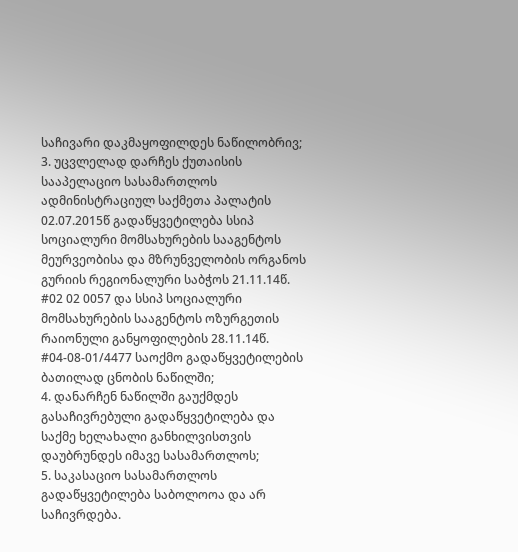საჩივარი დაკმაყოფილდეს ნაწილობრივ;
3. უცვლელად დარჩეს ქუთაისის სააპელაციო სასამართლოს ადმინისტრაციულ საქმეთა პალატის 02.07.2015წ გადაწყვეტილება სსიპ სოციალური მომსახურების სააგენტოს მეურვეობისა და მზრუნველობის ორგანოს გურიის რეგიონალური საბჭოს 21.11.14წ. #02 02 0057 და სსიპ სოციალური მომსახურების სააგენტოს ოზურგეთის რაიონული განყოფილების 28.11.14წ. #04-08-01/4477 საოქმო გადაწყვეტილების ბათილად ცნობის ნაწილში;
4. დანარჩენ ნაწილში გაუქმდეს გასაჩივრებული გადაწყვეტილება და საქმე ხელახალი განხილვისთვის დაუბრუნდეს იმავე სასამართლოს;
5. საკასაციო სასამართლოს გადაწყვეტილება საბოლოოა და არ საჩივრდება.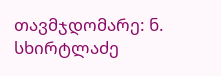თავმჯდომარე: ნ. სხირტლაძე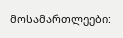მოსამართლეები: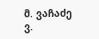მ. ვაჩაძე
ვ.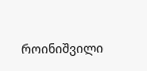როინიშვილი